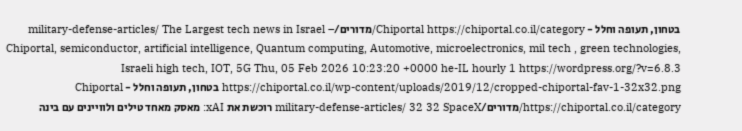בטחון, תעופה וחלל - Chiportal https://chiportal.co.il/category/מדורים/military-defense-articles/ The Largest tech news in Israel – Chiportal, semiconductor, artificial intelligence, Quantum computing, Automotive, microelectronics, mil tech , green technologies, Israeli high tech, IOT, 5G Thu, 05 Feb 2026 10:23:20 +0000 he-IL hourly 1 https://wordpress.org/?v=6.8.3 https://chiportal.co.il/wp-content/uploads/2019/12/cropped-chiportal-fav-1-32x32.png בטחון, תעופה וחלל - Chiportal https://chiportal.co.il/category/מדורים/military-defense-articles/ 32 32 SpaceX רוכשת את xAI: מאסק מאחד טילים ולוויינים עם בינה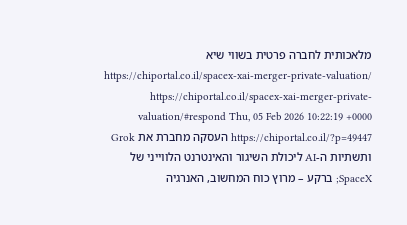מלאכותית לחברה פרטית בשווי שיא https://chiportal.co.il/spacex-xai-merger-private-valuation/ https://chiportal.co.il/spacex-xai-merger-private-valuation/#respond Thu, 05 Feb 2026 10:22:19 +0000 https://chiportal.co.il/?p=49447 העסקה מחברת את Grok ותשתיות ה-AI ליכולת השיגור והאינטרנט הלווייני של SpaceX; ברקע – מרוץ כוח המחשוב, האנרגיה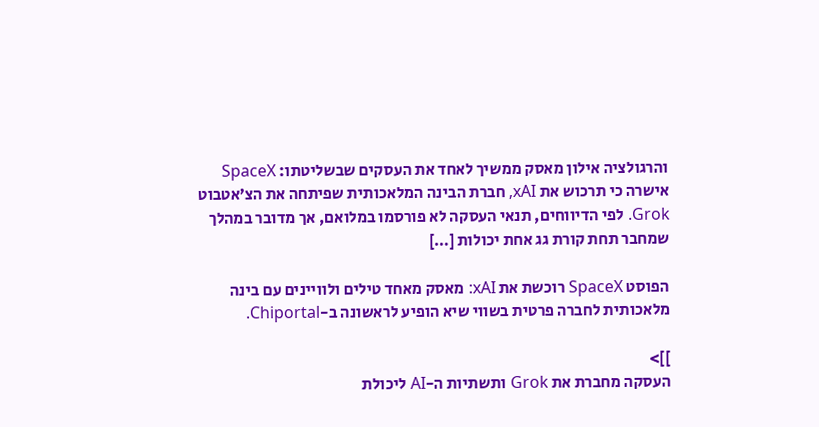והרגולציה אילון מאסק ממשיך לאחד את העסקים שבשליטתו: SpaceX אישרה כי תרכוש את xAI, חברת הבינה המלאכותית שפיתחה את הצ’אטבוט Grok. לפי הדיווחים, תנאי העסקה לא פורסמו במלואם, אך מדובר במהלך שמחבר תחת קורת גג אחת יכולות […]

הפוסט SpaceX רוכשת את xAI: מאסק מאחד טילים ולוויינים עם בינה מלאכותית לחברה פרטית בשווי שיא הופיע לראשונה ב-Chiportal.

]]>
העסקה מחברת את Grok ותשתיות ה-AI ליכולת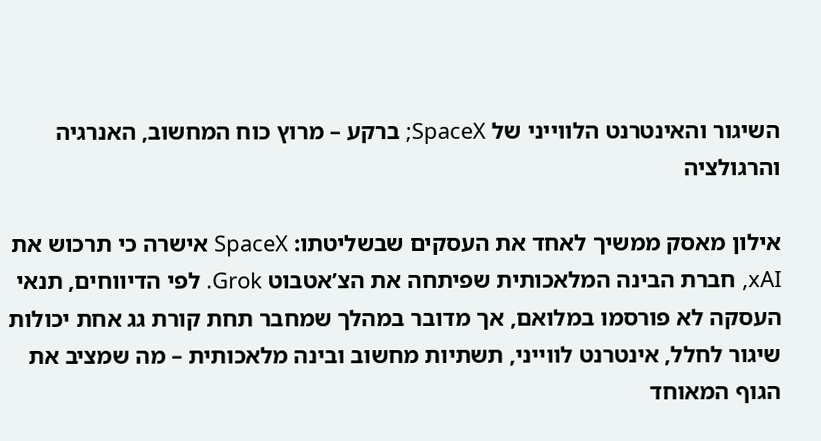השיגור והאינטרנט הלווייני של SpaceX; ברקע – מרוץ כוח המחשוב, האנרגיה והרגולציה

אילון מאסק ממשיך לאחד את העסקים שבשליטתו: SpaceX אישרה כי תרכוש את xAI, חברת הבינה המלאכותית שפיתחה את הצ’אטבוט Grok. לפי הדיווחים, תנאי העסקה לא פורסמו במלואם, אך מדובר במהלך שמחבר תחת קורת גג אחת יכולות שיגור לחלל, אינטרנט לווייני, תשתיות מחשוב ובינה מלאכותית – מה שמציב את הגוף המאוחד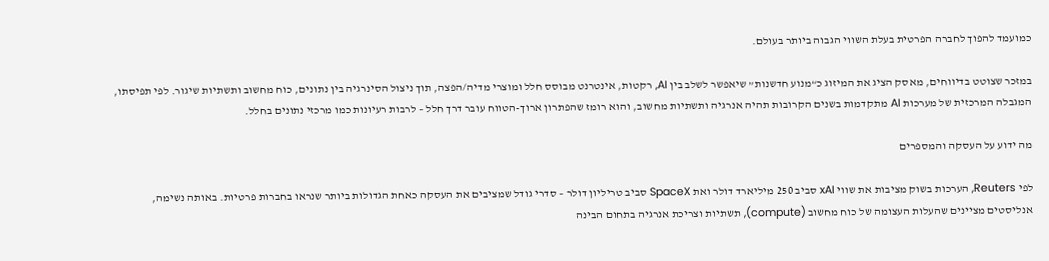כמועמד להפוך לחברה הפרטית בעלת השווי הגבוה ביותר בעולם.

במזכר שצוטט בדיווחים, מאסק הציג את המיזוג כ“מנוע חדשנות” שיאפשר לשלב בין AI, רקטות, אינטרנט מבוסס חלל ומוצרי מדיה/הפצה, תוך ניצול הסינרגיה בין נתונים, כוח מחשוב ותשתיות שיגור. לפי תפיסתו, המגבלה המרכזית של מערכות AI מתקדמות בשנים הקרובות תהיה אנרגיה ותשתיות מחשוב, והוא רומז שהפתרון ארוך-הטווח עובר דרך חלל – לרבות רעיונות כמו מרכזי נתונים בחלל.

מה ידוע על העסקה והמספרים

לפי Reuters, הערכות בשוק מציבות את שווי xAI סביב 250 מיליארד דולר ואת SpaceX סביב טריליון דולר – סדרי גודל שמציבים את העסקה כאחת הגדולות ביותר שנראו בחברות פרטיות. באותה נשימה, אנליסטים מציינים שהעלות העצומה של כוח מחשוב (compute), תשתיות וצריכת אנרגיה בתחום הבינה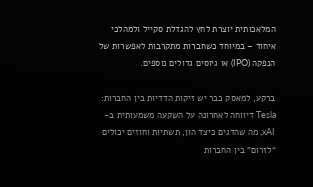המלאכותית יוצרת לחץ להגדלת סקייל ולמהלכי איחוד – במיוחד כשחברות מתקרבות לאפשרות של הנפקה (IPO) או גיוסים גדולים נוספים.

ברקע, למאסק כבר יש זיקות הדדיות בין החברות: Tesla דיווחה לאחרונה על השקעה משמעותית ב-xAI, מה שהדגים כיצד הון, תשתיות וחוזים יכולים “לזרום” בין החברות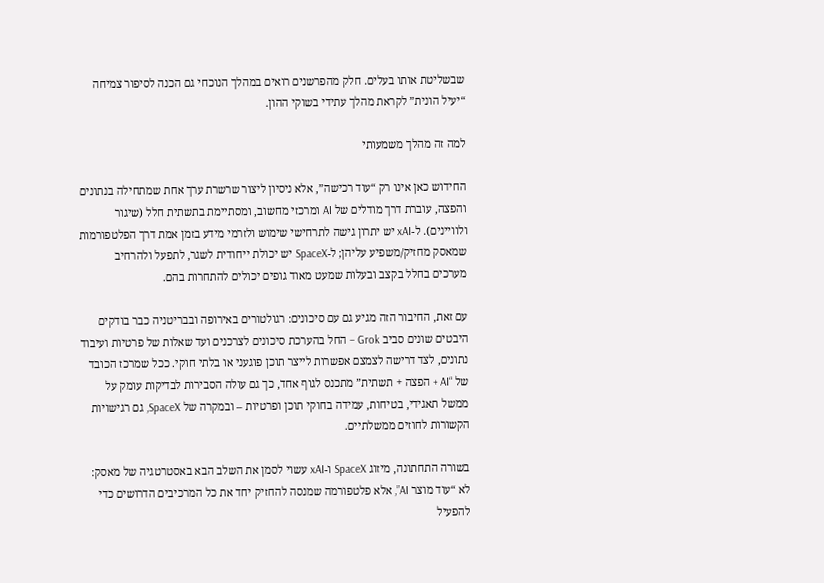שבשליטת אותו בעלים. חלק מהפרשנים רואים במהלך הנוכחי גם הכנה לסיפור צמיחה “יעיל הונית” לקראת מהלך עתידי בשוקי ההון.

למה זה מהלך משמעותי

החידוש כאן אינו רק “עוד רכישה”, אלא ניסיון ליצור שרשרת ערך אחת שמתחילה בנתונים והפצה, עוברת דרך מודלים של AI ומרכזי מחשוב, ומסתיימת בתשתית חלל (שיגור ולוויינים). ל-xAI יש יתרון גישה לתרחישי שימוש ולזרמי מידע בזמן אמת דרך הפלטפורמות שמאסק מחזיק/משפיע עליהן; ל-SpaceX יש יכולת ייחודית לשגר, לתפעל ולהרחיב מערכים בחלל בקצב ובעלות שמעט מאוד גופים יכולים להתחרות בהם.

עם זאת, החיבור הזה מגיע גם עם סיכונים: רגולטורים באירופה ובבריטניה כבר בודקים היבטים שונים סביב Grok – החל בהערכת סיכונים לצרכנים ועד שאלות של פרטיות ועיבוד נתונים, לצד דרישה לצמצם אפשרות לייצר תוכן פוגעני או בלתי חוקי. ככל שמרכז הכובד של “AI + הפצה + תשתית” מתכנס לגוף אחד, כך גם עולה הסבירות לבדיקות עומק על ממשל תאגידי, בטיחות, עמידה בחוקי תוכן ופרטיות – ובמקרה של SpaceX, גם רגישויות הקשורות לחוזים ממשלתיים.

בשורה התחתונה, מיזוג SpaceX ו-xAI עשוי לסמן את השלב הבא באסטרטגיה של מאסק: לא “עוד מוצר AI”, אלא פלטפורמה שמנסה להחזיק יחד את כל המרכיבים הדרושים כדי להפעיל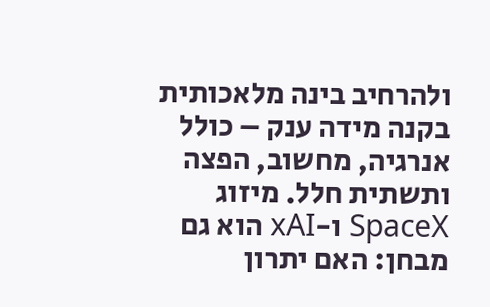ולהרחיב בינה מלאכותית בקנה מידה ענק – כולל אנרגיה, מחשוב, הפצה ותשתית חלל. מיזוג SpaceX ו-xAI הוא גם מבחן: האם יתרון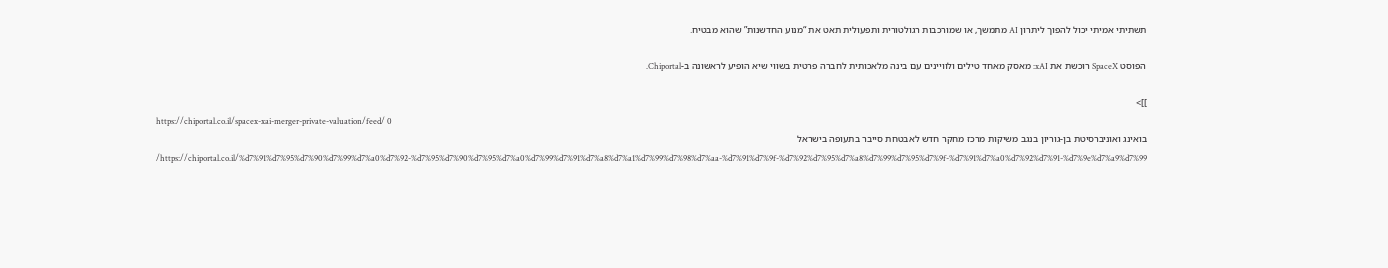תשתיתי אמיתי יכול להפוך ליתרון AI מתמשך, או שמורכבות רגולטורית ותפעולית תאט את “מנוע החדשנות” שהוא מבטיח.

הפוסט SpaceX רוכשת את xAI: מאסק מאחד טילים ולוויינים עם בינה מלאכותית לחברה פרטית בשווי שיא הופיע לראשונה ב-Chiportal.

]]>
https://chiportal.co.il/spacex-xai-merger-private-valuation/feed/ 0
בואינג ואוניברסיטת בן-גוריון בנגב משיקות מרכז מחקר חדש לאבטחת סייבר בתעופה בישראל https://chiportal.co.il/%d7%91%d7%95%d7%90%d7%99%d7%a0%d7%92-%d7%95%d7%90%d7%95%d7%a0%d7%99%d7%91%d7%a8%d7%a1%d7%99%d7%98%d7%aa-%d7%91%d7%9f-%d7%92%d7%95%d7%a8%d7%99%d7%95%d7%9f-%d7%91%d7%a0%d7%92%d7%91-%d7%9e%d7%a9%d7%99/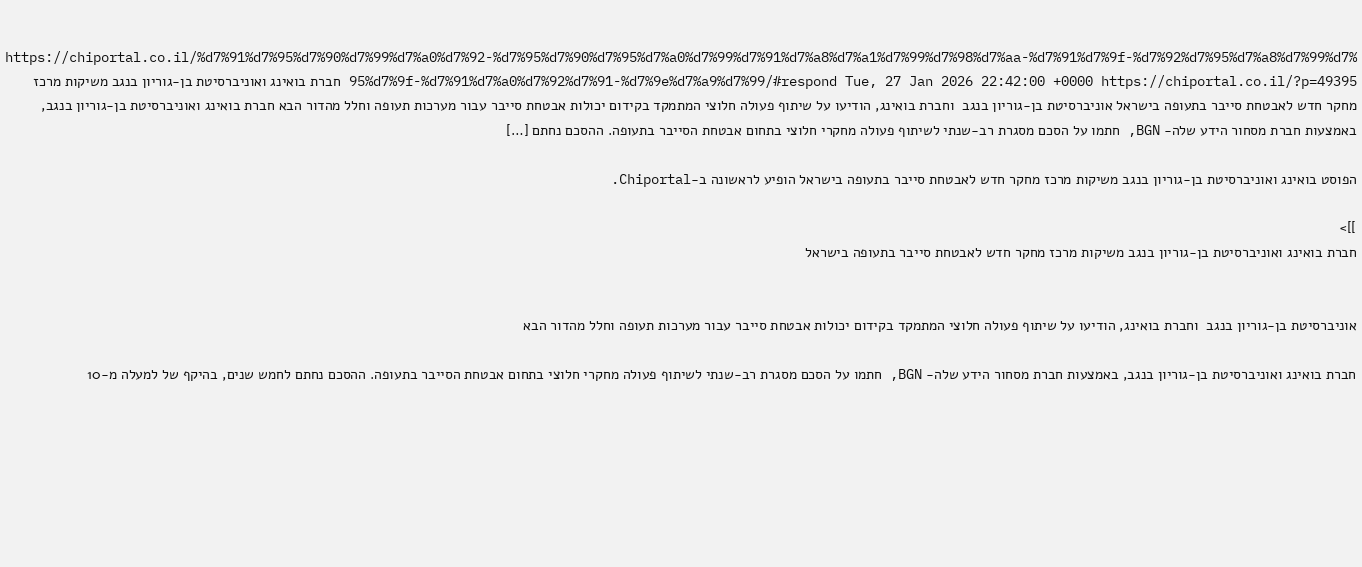https://chiportal.co.il/%d7%91%d7%95%d7%90%d7%99%d7%a0%d7%92-%d7%95%d7%90%d7%95%d7%a0%d7%99%d7%91%d7%a8%d7%a1%d7%99%d7%98%d7%aa-%d7%91%d7%9f-%d7%92%d7%95%d7%a8%d7%99%d7%95%d7%9f-%d7%91%d7%a0%d7%92%d7%91-%d7%9e%d7%a9%d7%99/#respond Tue, 27 Jan 2026 22:42:00 +0000 https://chiportal.co.il/?p=49395 חברת בואינג ואוניברסיטת בן-גוריון בנגב משיקות מרכז מחקר חדש לאבטחת סייבר בתעופה בישראל אוניברסיטת בן-גוריון בנגב  וחברת בואינג, הודיעו על שיתוף פעולה חלוצי המתמקד בקידום יכולות אבטחת סייבר עבור מערכות תעופה וחלל מהדור הבא חברת בואינג ואוניברסיטת בן-גוריון בנגב, באמצעות חברת מסחור הידע שלה- BGN, חתמו על הסכם מסגרת רב-שנתי לשיתוף פעולה מחקרי חלוצי בתחום אבטחת הסייבר בתעופה. ההסכם נחתם […]

הפוסט בואינג ואוניברסיטת בן-גוריון בנגב משיקות מרכז מחקר חדש לאבטחת סייבר בתעופה בישראל הופיע לראשונה ב-Chiportal.

]]>
חברת בואינג ואוניברסיטת בן-גוריון בנגב משיקות מרכז מחקר חדש לאבטחת סייבר בתעופה בישראל


אוניברסיטת בן-גוריון בנגב  וחברת בואינג, הודיעו על שיתוף פעולה חלוצי המתמקד בקידום יכולות אבטחת סייבר עבור מערכות תעופה וחלל מהדור הבא

חברת בואינג ואוניברסיטת בן-גוריון בנגב, באמצעות חברת מסחור הידע שלה- BGN, חתמו על הסכם מסגרת רב-שנתי לשיתוף פעולה מחקרי חלוצי בתחום אבטחת הסייבר בתעופה. ההסכם נחתם לחמש שנים, בהיקף של למעלה מ-10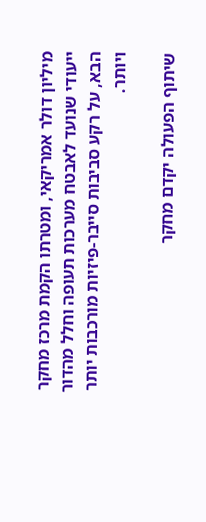מיליון דולר אמריקאי, ומטרתו הקמת מרכז מחקר ייעודי שנועד לאבטח מערכות תעופה וחלל מהדור הבא, על רקע סביבות סייבר-פיזיות מורכבות יותר ויותר.

שיתוף הפעולה יקדם מחקר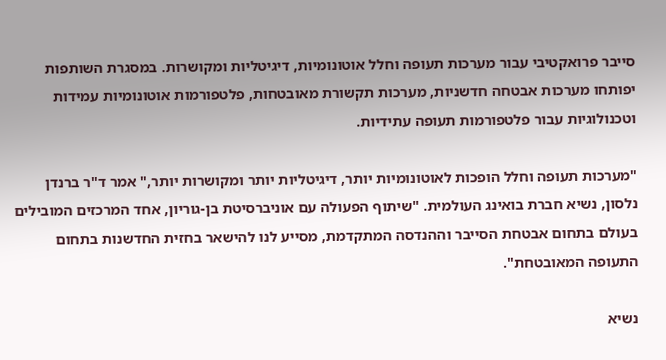סייבר פרואקטיבי עבור מערכות תעופה וחלל אוטונומיות, דיגיטליות ומקושרות. במסגרת השותפות יפותחו מערכות אבטחה חדשניות, מערכות תקשורת מאובטחות, פלטפורמות אוטונומיות עמידות וטכנולוגיות עבור פלטפורמות תעופה עתידיות.

"מערכות תעופה וחלל הופכות לאוטונומיות יותר, דיגיטליות יותר ומקושרות יותר," אמר ד"ר ברנדן נלסון, נשיא חברת בואינג העולמית. "שיתוף הפעולה עם אוניברסיטת בן-גוריון, אחד המרכזים המובילים בעולם בתחום אבטחת הסייבר וההנדסה המתקדמת, מסייע לנו להישאר בחזית החדשנות בתחום התעופה המאובטחת".

נשיא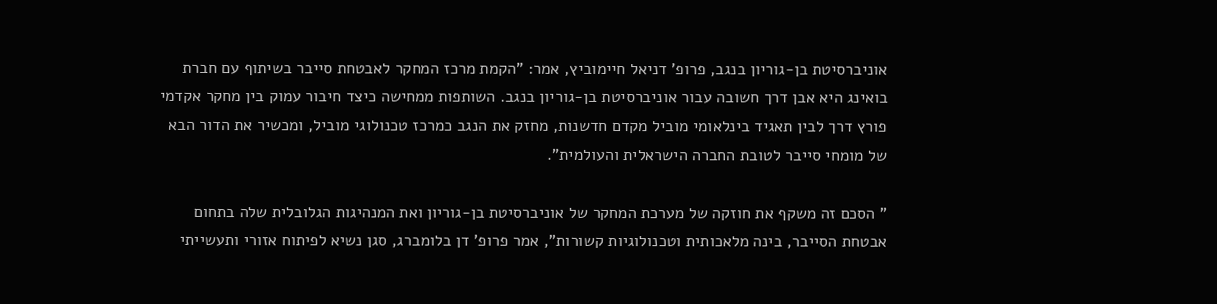אוניברסיטת בן-גוריון בנגב, פרופ' דניאל חיימוביץ, אמר: "הקמת מרכז המחקר לאבטחת סייבר בשיתוף עם חברת בואינג היא אבן דרך חשובה עבור אוניברסיטת בן-גוריון בנגב. השותפות ממחישה כיצד חיבור עמוק בין מחקר אקדמי פורץ דרך לבין תאגיד בינלאומי מוביל מקדם חדשנות, מחזק את הנגב כמרכז טכנולוגי מוביל, ומכשיר את הדור הבא של מומחי סייבר לטובת החברה הישראלית והעולמית".

" הסכם זה משקף את חוזקה של מערכת המחקר של אוניברסיטת בן-גוריון ואת המנהיגות הגלובלית שלה בתחום אבטחת הסייבר, בינה מלאכותית וטכנולוגיות קשורות", אמר פרופ' דן בלומברג, סגן נשיא לפיתוח אזורי ותעשייתי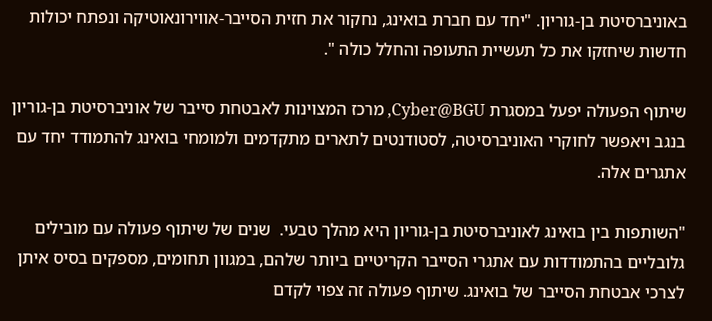באוניברסיטת בן-גוריון. "יחד עם חברת בואינג, נחקור את חזית הסייבר-אווירונאוטיקה ונפתח יכולות חדשות שיחזקו את כל תעשיית התעופה והחלל כולה ".

שיתוף הפעולה יפעל במסגרת Cyber@BGU, מרכז המצוינות לאבטחת סייבר של אוניברסיטת בן-גוריון בנגב ויאפשר לחוקרי האוניברסיטה, לסטודנטים לתארים מתקדמים ולמומחי בואינג להתמודד יחד עם אתגרים אלה.

"השותפות בין בואינג לאוניברסיטת בן-גוריון היא מהלך טבעי.  שנים של שיתוף פעולה עם מובילים גלובליים בהתמודדות עם אתגרי הסייבר הקריטיים ביותר שלהם, במגוון תחומים, מספקים בסיס איתן לצרכי אבטחת הסייבר של בואינג. שיתוף פעולה זה צפוי לקדם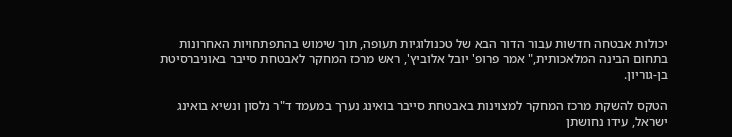יכולות אבטחה חדשות עבור הדור הבא של טכנולוגיות תעופה, תוך שימוש בהתפתחויות האחרונות בתחום הבינה המלאכותית," אמר פרופ' יובל אלוביץ', ראש מרכז המחקר לאבטחת סייבר באוניברסיטת בן-גוריון.

הטקס להשקת מרכז המחקר למצוינות באבטחת סייבר בואינג נערך במעמד ד"ר נלסון ונשיא בואינג ישראל, עידו נחושתן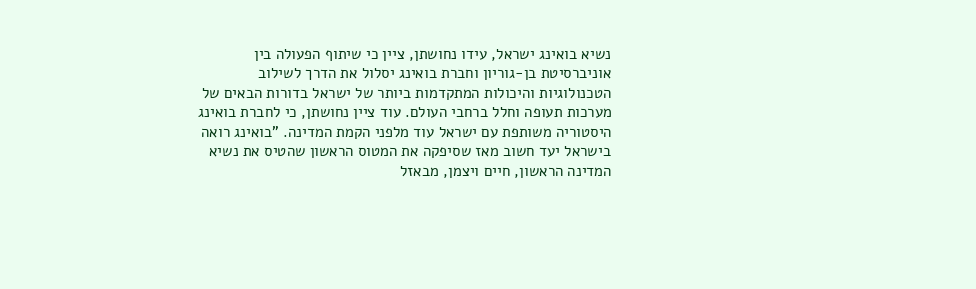נשיא בואינג ישראל, עידו נחושתן, ציין כי שיתוף הפעולה בין אוניברסיטת בן-גוריון וחברת בואינג יסלול את הדרך לשילוב הטכנולוגיות והיכולות המתקדמות ביותר של ישראל בדורות הבאים של מערכות תעופה וחלל ברחבי העולם. עוד ציין נחושתן, כי לחברת בואינג היסטוריה משותפת עם ישראל עוד מלפני הקמת המדינה. "בואינג רואה בישראל יעד חשוב מאז שסיפקה את המטוס הראשון שהטיס את נשיא המדינה הראשון, חיים ויצמן, מבאזל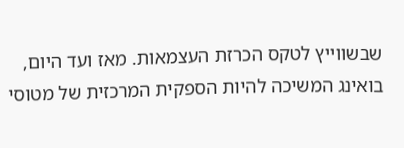שבשווייץ לטקס הכרזת העצמאות. מאז ועד היום, בואינג המשיכה להיות הספקית המרכזית של מטוסי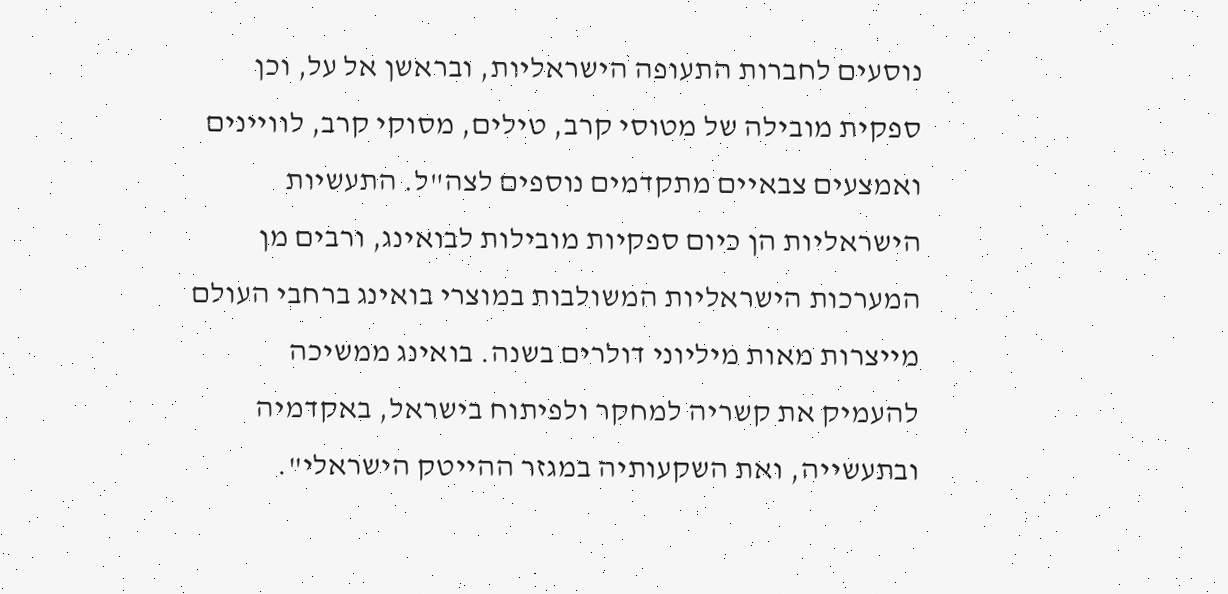נוסעים לחברות התעופה הישראליות, ובראשן אל על, וכן ספקית מובילה של מטוסי קרב, טילים, מסוקי קרב, לוויינים ואמצעים צבאיים מתקדמים נוספים לצה"ל. התעשיות הישראליות הן כיום ספקיות מובילות לבואינג, ורבים מן המערכות הישראליות המשולבות במוצרי בואינג ברחבי העולם מייצרות מאות מיליוני דולרים בשנה. בואינג ממשיכה להעמיק את קשריה למחקר ולפיתוח בישראל, באקדמיה ובתעשייה, ואת השקעותיה במגזר ההייטק הישראלי".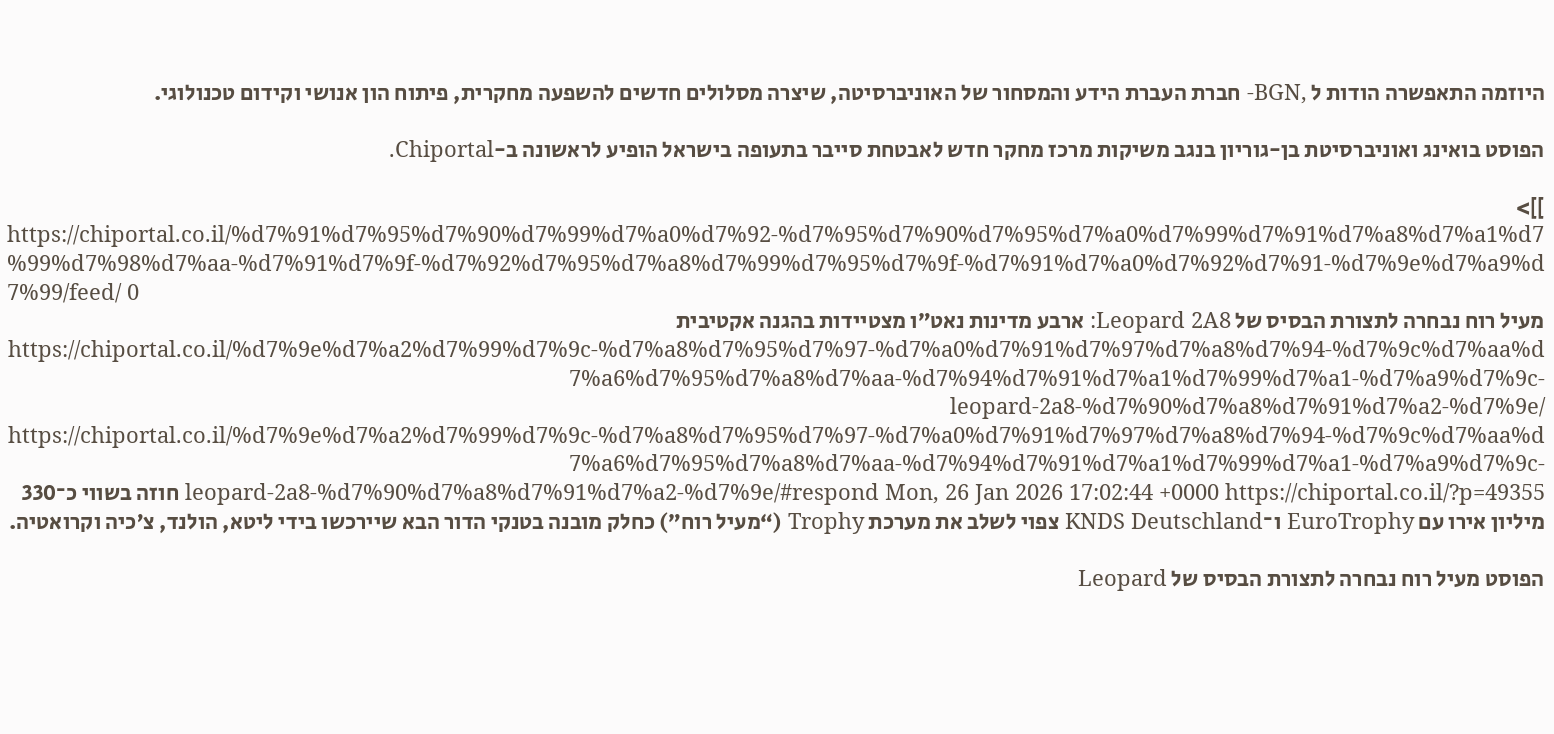היוזמה התאפשרה הודות ל ,BGN- חברת העברת הידע והמסחור של האוניברסיטה, שיצרה מסלולים חדשים להשפעה מחקרית, פיתוח הון אנושי וקידום טכנולוגי.

הפוסט בואינג ואוניברסיטת בן-גוריון בנגב משיקות מרכז מחקר חדש לאבטחת סייבר בתעופה בישראל הופיע לראשונה ב-Chiportal.

]]>
https://chiportal.co.il/%d7%91%d7%95%d7%90%d7%99%d7%a0%d7%92-%d7%95%d7%90%d7%95%d7%a0%d7%99%d7%91%d7%a8%d7%a1%d7%99%d7%98%d7%aa-%d7%91%d7%9f-%d7%92%d7%95%d7%a8%d7%99%d7%95%d7%9f-%d7%91%d7%a0%d7%92%d7%91-%d7%9e%d7%a9%d7%99/feed/ 0
מעיל רוח נבחרה לתצורת הבסיס של Leopard 2A8: ארבע מדינות נאט״ו מצטיידות בהגנה אקטיבית https://chiportal.co.il/%d7%9e%d7%a2%d7%99%d7%9c-%d7%a8%d7%95%d7%97-%d7%a0%d7%91%d7%97%d7%a8%d7%94-%d7%9c%d7%aa%d7%a6%d7%95%d7%a8%d7%aa-%d7%94%d7%91%d7%a1%d7%99%d7%a1-%d7%a9%d7%9c-leopard-2a8-%d7%90%d7%a8%d7%91%d7%a2-%d7%9e/ https://chiportal.co.il/%d7%9e%d7%a2%d7%99%d7%9c-%d7%a8%d7%95%d7%97-%d7%a0%d7%91%d7%97%d7%a8%d7%94-%d7%9c%d7%aa%d7%a6%d7%95%d7%a8%d7%aa-%d7%94%d7%91%d7%a1%d7%99%d7%a1-%d7%a9%d7%9c-leopard-2a8-%d7%90%d7%a8%d7%91%d7%a2-%d7%9e/#respond Mon, 26 Jan 2026 17:02:44 +0000 https://chiportal.co.il/?p=49355 חוזה בשווי כ־330 מיליון אירו עם EuroTrophy ו־KNDS Deutschland צפוי לשלב את מערכת Trophy (“מעיל רוח”) כחלק מובנה בטנקי הדור הבא שיירכשו בידי ליטא, הולנד, צ’כיה וקרואטיה.

הפוסט מעיל רוח נבחרה לתצורת הבסיס של Leopard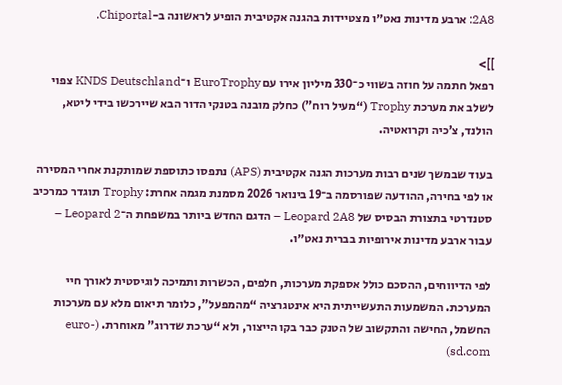2A8: ארבע מדינות נאט״ו מצטיידות בהגנה אקטיבית הופיע לראשונה ב-Chiportal.

]]>
רפאל חתמה על חוזה בשווי כ־330 מיליון אירו עם EuroTrophy ו־KNDS Deutschland צפוי לשלב את מערכת Trophy (“מעיל רוח”) כחלק מובנה בטנקי הדור הבא שיירכשו בידי ליטא, הולנד, צ’כיה וקרואטיה.

בעוד שבמשך שנים רבות מערכות הגנה אקטיבית (APS) נתפסו כתוספת שמותקנת אחרי המסירה או לפי בחירה, ההודעה שפורסמה ב־19 בינואר 2026 מסמנת מגמה אחרת: Trophy תוגדר כמרכיב סטנדרטי בתצורת הבסיס של Leopard 2A8 – הדגם החדש ביותר במשפחת ה־Leopard 2 – עבור ארבע מדינות אירופיות בברית נאט״ו.

לפי הדיווחים, ההסכם כולל אספקת מערכות, חלפים, הכשרות ותמיכה לוגיסטית לאורך חיי המערכת. המשמעות התעשייתית היא אינטגרציה “מהמפעל”, כלומר תיאום מלא עם מערכות החשמל, החישה והתקשוב של הטנק כבר בקו הייצור, ולא “ערכת שדרוג” מאוחרת. (euro-sd.com)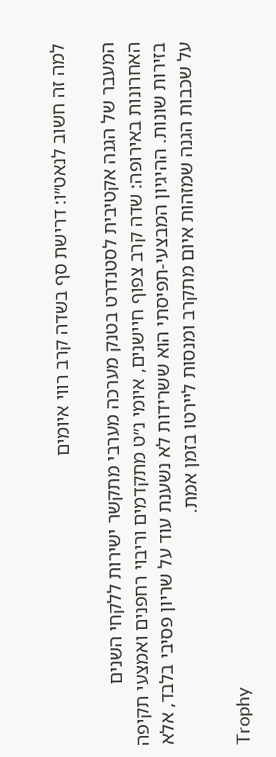למה זה חשוב לנאט״ו: דרישת סף בשדה קרב רווי איומים

המעבר של הגנה אקטיבית לסטנדרט בטנק מערכה מערבי מתקשר ישירות ללקחי השנים האחרונות באירופה: שדה קרב צפוף חיישנים, איומי נ״ט מתקדמים וריבוי רחפנים ואמצעי תקיפה בזירות שונות. ההיגיון המבצעי-תפיסתי הוא ששרידות לא נשענת עוד על שריון פסיבי בלבד, אלא על שכבות הגנה שמזהות איום מתקרב ומנסות ליירטו בזמן אמת.

Trophy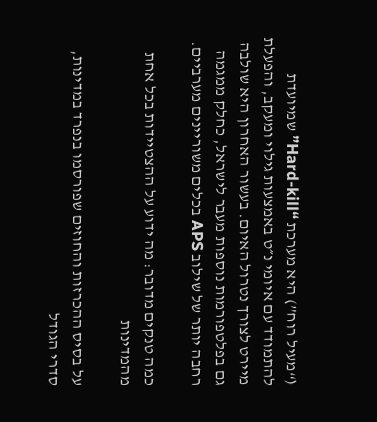(“מעיל רוח”) היא מערכת “Hard-kill” שמיועדת להתמודד עם איומי נ״ט באמצעות גילוי ומעקב, והפעלת מיירט לצורך נטרול האיום. בעשור האחרון היא שולבה גם בפלטפורמות נוספות מעבר לישראל, כחלק ממגמה רחבה יותר של שילוב APS בכלים משוריינים מערביים.

כמה טנקים מדובר: מה ידוע על ההצטיידות בכל אחת מהמדינות

על בסיס ההכרזות והחוזים שפורסמו בנפרד במדינות, סדרי הגודל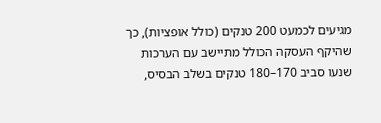מגיעים לכמעט 200 טנקים (כולל אופציות), כך שהיקף העסקה הכולל מתיישב עם הערכות שנעו סביב 170–180 טנקים בשלב הבסיס,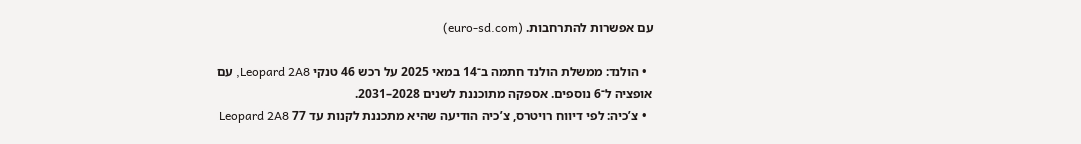עם אפשרות להתרחבות. (euro-sd.com)

  • הולנד: ממשלת הולנד חתמה ב־14 במאי 2025 על רכש 46 טנקי Leopard 2A8, עם אופציה ל־6 נוספים. אספקה מתוכננת לשנים 2028–2031.
  • צ’כיה: לפי דיווח רויטרס, צ’כיה הודיעה שהיא מתכננת לקנות עד 77 Leopard 2A8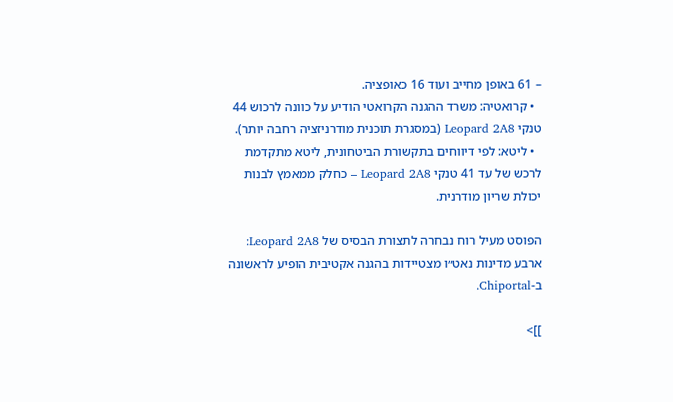– 61 באופן מחייב ועוד 16 כאופציה.
  • קרואטיה: משרד ההגנה הקרואטי הודיע על כוונה לרכוש 44 טנקי Leopard 2A8 (במסגרת תוכנית מודרניזציה רחבה יותר).
  • ליטא: לפי דיווחים בתקשורת הביטחונית, ליטא מתקדמת לרכש של עד 41 טנקי Leopard 2A8 – כחלק ממאמץ לבנות יכולת שריון מודרנית.

הפוסט מעיל רוח נבחרה לתצורת הבסיס של Leopard 2A8: ארבע מדינות נאט״ו מצטיידות בהגנה אקטיבית הופיע לראשונה ב-Chiportal.

]]>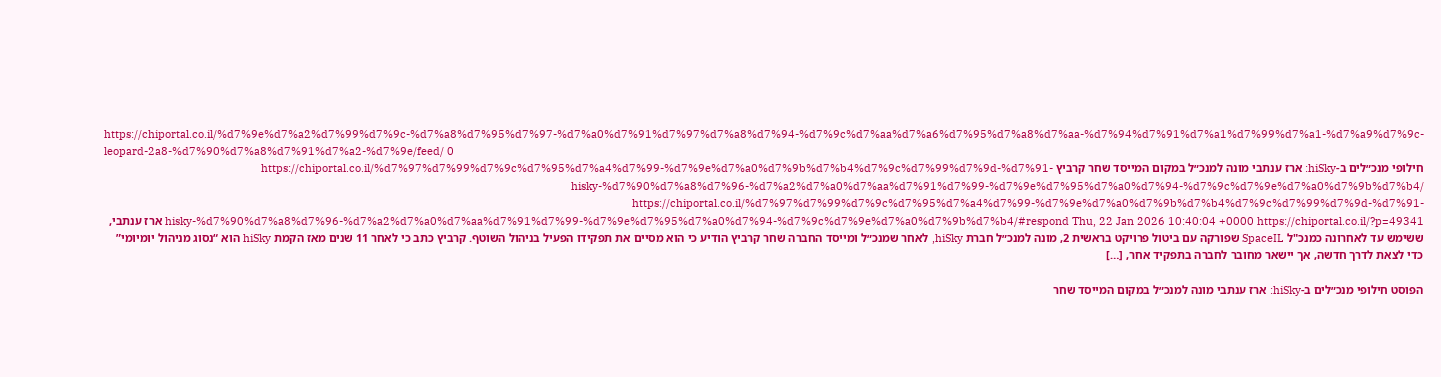https://chiportal.co.il/%d7%9e%d7%a2%d7%99%d7%9c-%d7%a8%d7%95%d7%97-%d7%a0%d7%91%d7%97%d7%a8%d7%94-%d7%9c%d7%aa%d7%a6%d7%95%d7%a8%d7%aa-%d7%94%d7%91%d7%a1%d7%99%d7%a1-%d7%a9%d7%9c-leopard-2a8-%d7%90%d7%a8%d7%91%d7%a2-%d7%9e/feed/ 0
חילופי מנכ״לים ב-hiSky: ארז ענתבי מונה למנכ״ל במקום המייסד שחר קרביץ https://chiportal.co.il/%d7%97%d7%99%d7%9c%d7%95%d7%a4%d7%99-%d7%9e%d7%a0%d7%9b%d7%b4%d7%9c%d7%99%d7%9d-%d7%91-hisky-%d7%90%d7%a8%d7%96-%d7%a2%d7%a0%d7%aa%d7%91%d7%99-%d7%9e%d7%95%d7%a0%d7%94-%d7%9c%d7%9e%d7%a0%d7%9b%d7%b4/ https://chiportal.co.il/%d7%97%d7%99%d7%9c%d7%95%d7%a4%d7%99-%d7%9e%d7%a0%d7%9b%d7%b4%d7%9c%d7%99%d7%9d-%d7%91-hisky-%d7%90%d7%a8%d7%96-%d7%a2%d7%a0%d7%aa%d7%91%d7%99-%d7%9e%d7%95%d7%a0%d7%94-%d7%9c%d7%9e%d7%a0%d7%9b%d7%b4/#respond Thu, 22 Jan 2026 10:40:04 +0000 https://chiportal.co.il/?p=49341 ארז ענתבי, ששימש עד לאחרונה כמנכ"ל SpaceIL שפורקה עם ביטול פרויקט בראשית 2, מונה למנכ״ל חברת hiSky, לאחר שמנכ״ל ומייסד החברה שחר קרביץ הודיע כי הוא מסיים את תפקידו הפעיל בניהול השוטף. קרביץ כתב כי לאחר 11 שנים מאז הקמת hiSky הוא “נסוג מניהול יומיומי” כדי לצאת לדרך חדשה, אך יישאר מחובר לחברה בתפקיד אחר, […]

הפוסט חילופי מנכ״לים ב-hiSky: ארז ענתבי מונה למנכ״ל במקום המייסד שחר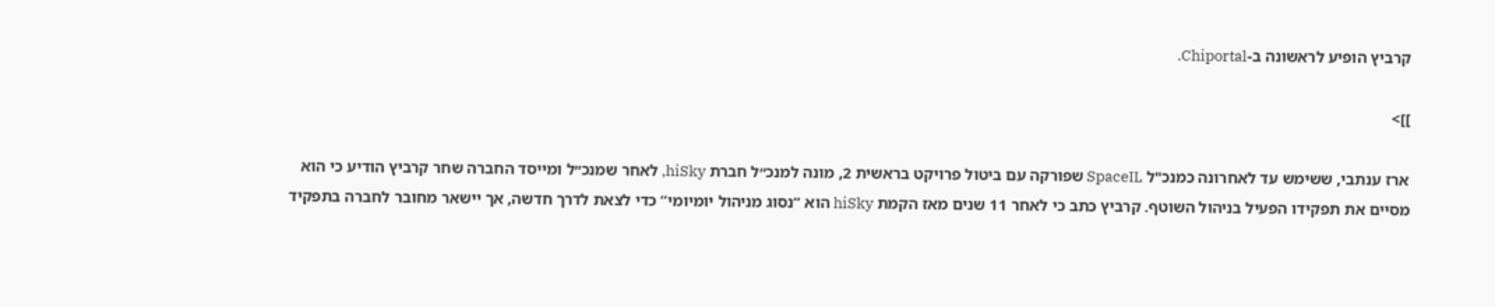קרביץ הופיע לראשונה ב-Chiportal.

]]>

ארז ענתבי, ששימש עד לאחרונה כמנכ"ל SpaceIL שפורקה עם ביטול פרויקט בראשית 2, מונה למנכ״ל חברת hiSky, לאחר שמנכ״ל ומייסד החברה שחר קרביץ הודיע כי הוא מסיים את תפקידו הפעיל בניהול השוטף. קרביץ כתב כי לאחר 11 שנים מאז הקמת hiSky הוא “נסוג מניהול יומיומי” כדי לצאת לדרך חדשה, אך יישאר מחובר לחברה בתפקיד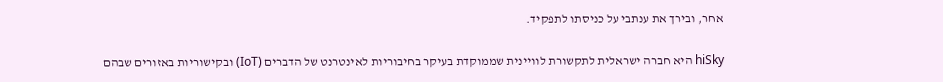אחר, ובירך את ענתבי על כניסתו לתפקיד.

hiSky היא חברה ישראלית לתקשורת לוויינית שממוקדת בעיקר בחיבוריות לאינטרנט של הדברים (IoT) ובקישוריות באזורים שבהם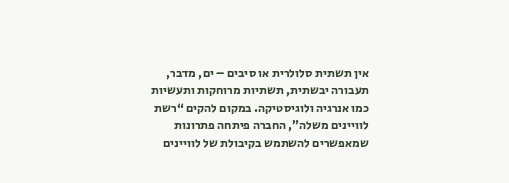אין תשתית סלולרית או סיבים – ים, מדבר, תעבורה יבשתית, תשתיות מרוחקות ותעשיות כמו אנרגיה ולוגיסטיקה. במקום להקים “רשת לוויינים משלה”, החברה פיתחה פתרונות שמאפשרים להשתמש בקיבולת של לוויינים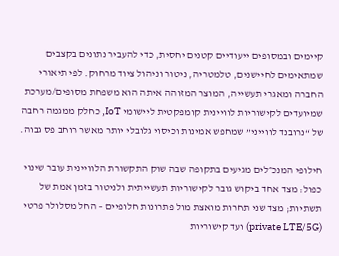קיימים ובמסופים ייעודיים קטנים יחסית, כדי להעביר נתונים בקצבים שמתאימים לחיישנים, טלמטריה, ניטור וניהול ציוד מרחוק. לפי תיאורי החברה ומאגרי תעשייה, המוצר המזוהה איתה הוא משפחת מסופים/מערכת שמיועדים לקישוריות לוויינית קומפקטית ליישומי IoT, כחלק ממגמה רחבה של “נרובנד לווייני” שמחפש אמינות וכיסוי גלובלי יותר מאשר רוחב פס גבוה.

חילופי המנכ״לים מגיעים בתקופה שבה שוק התקשורת הלוויינית עובר שינוי כפול: מצד אחד ביקוש גובר לקישוריות תעשייתית ולניטור בזמן אמת של תשתיות; מצד שני תחרות מואצת מול פתרונות חלופיים – החל מסלולר פרטי (private LTE/5G) ועד קישוריות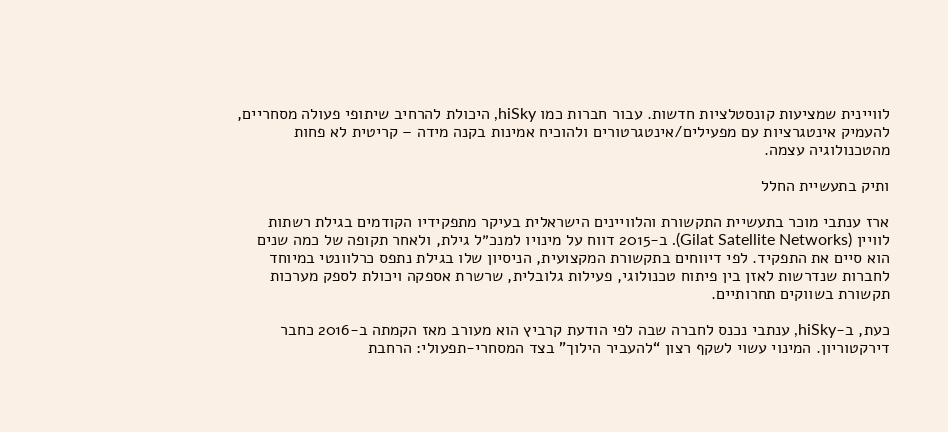לוויינית שמציעות קונסטלציות חדשות. עבור חברות כמו hiSky, היכולת להרחיב שיתופי פעולה מסחריים, להעמיק אינטגרציות עם מפעילים/אינטגרטורים ולהוכיח אמינות בקנה מידה – קריטית לא פחות מהטכנולוגיה עצמה.

ותיק בתעשיית החלל

ארז ענתבי מוכר בתעשיית התקשורת והלוויינים הישראלית בעיקר מתפקידיו הקודמים בגילת רשתות לוויין (Gilat Satellite Networks). ב-2015 דווח על מינויו למנכ״ל גילת, ולאחר תקופה של כמה שנים הוא סיים את התפקיד. לפי דיווחים בתקשורת המקצועית, הניסיון שלו בגילת נתפס כרלוונטי במיוחד לחברות שנדרשות לאזן בין פיתוח טכנולוגי, פעילות גלובלית, שרשרת אספקה ויכולת לספק מערכות תקשורת בשווקים תחרותיים.

כעת, ב-hiSky, ענתבי נכנס לחברה שבה לפי הודעת קרביץ הוא מעורב מאז הקמתה ב-2016 כחבר דירקטוריון. המינוי עשוי לשקף רצון “להעביר הילוך” בצד המסחרי-תפעולי: הרחבת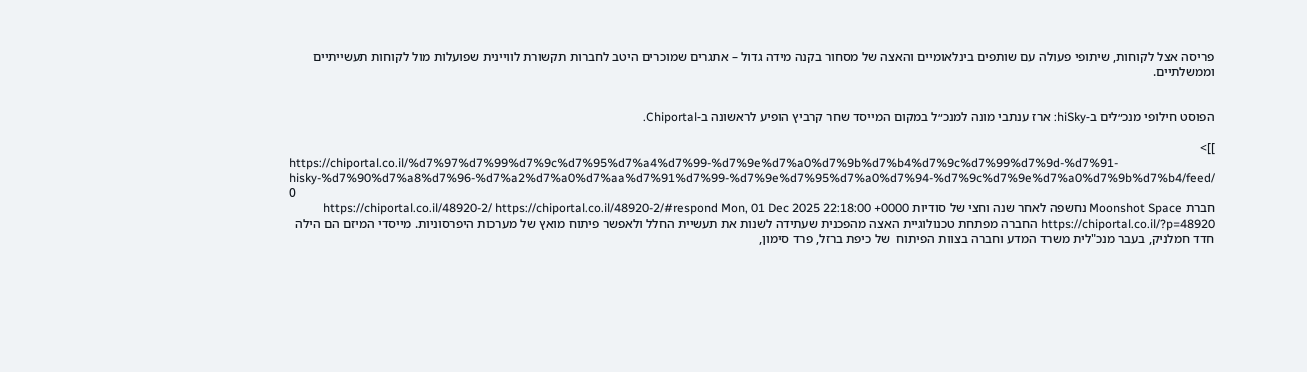פריסה אצל לקוחות, שיתופי פעולה עם שותפים בינלאומיים והאצה של מסחור בקנה מידה גדול – אתגרים שמוכרים היטב לחברות תקשורת לוויינית שפועלות מול לקוחות תעשייתיים וממשלתיים.


הפוסט חילופי מנכ״לים ב-hiSky: ארז ענתבי מונה למנכ״ל במקום המייסד שחר קרביץ הופיע לראשונה ב-Chiportal.

]]>
https://chiportal.co.il/%d7%97%d7%99%d7%9c%d7%95%d7%a4%d7%99-%d7%9e%d7%a0%d7%9b%d7%b4%d7%9c%d7%99%d7%9d-%d7%91-hisky-%d7%90%d7%a8%d7%96-%d7%a2%d7%a0%d7%aa%d7%91%d7%99-%d7%9e%d7%95%d7%a0%d7%94-%d7%9c%d7%9e%d7%a0%d7%9b%d7%b4/feed/ 0
חברת Moonshot Space נחשפה לאחר שנה וחצי של סודיות https://chiportal.co.il/48920-2/ https://chiportal.co.il/48920-2/#respond Mon, 01 Dec 2025 22:18:00 +0000 https://chiportal.co.il/?p=48920 החברה מפתחת טכנולוגיית האצה מהפכנית שעתידה לשנות את תעשיית החלל ולאפשר פיתוח מואץ של מערכות היפרסוניות. מייסדי המיזם הם הילה חדד חמלניק, בעבר מנכ"לית משרד המדע וחברה בצוות הפיתוח  של כיפת ברזל, פרד סימון,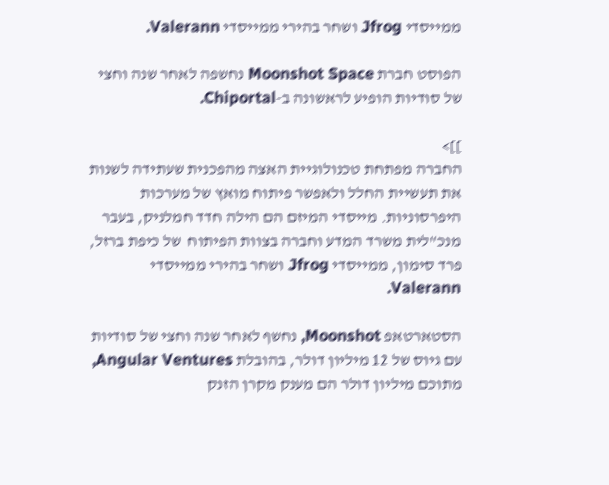ממייסדי Jfrog ושחר בהירי ממייסדי Valerann.

הפוסט חברת Moonshot Space נחשפה לאחר שנה וחצי של סודיות הופיע לראשונה ב-Chiportal.

]]>
החברה מפתחת טכנולוגיית האצה מהפכנית שעתידה לשנות את תעשיית החלל ולאפשר פיתוח מואץ של מערכות היפרסוניות. מייסדי המיזם הם הילה חדד חמלניק, בעבר מנכ"לית משרד המדע וחברה בצוות הפיתוח  של כיפת ברזל, פרד סימון, ממייסדי Jfrog ושחר בהירי ממייסדי Valerann.

הסטארטאפ Moonshot, נחשף לאחר שנה וחצי של סודיות עם גיוס של 12 מיליון דולר, בהובלת Angular Ventures, מתוכם מיליון דולר הם מענק מקרן הזנק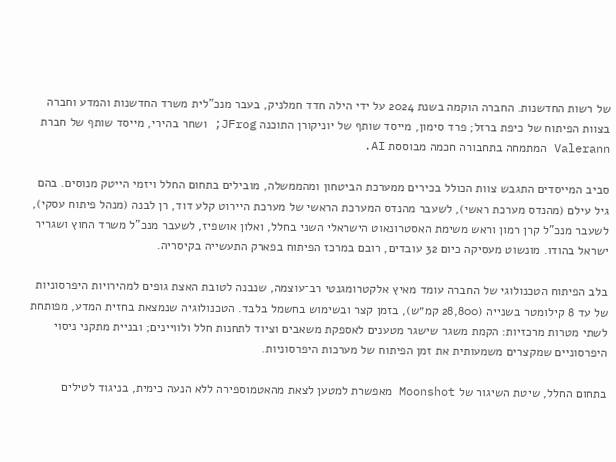של רשות החדשנות. החברה הוקמה בשנת 2024 על ידי הילה חדד חמלניק, בעבר מנכ"לית משרד החדשנות והמדע וחברה בצוות הפיתוח של כיפת ברזל; פרד סימון, מייסד שותף של יוניקורן התוכנה JFrog; ושחר בהירי, מייסד שותף של חברת Valerann המתמחה בתחבורה חכמה מבוססת AI.

סביב המייסדים התגבש צוות הכולל בכירים ממערכת הביטחון ומהממשלה, מובילים בתחום החלל ויזמי הייטק מנוסים. בהם גיל עילם (מהנדס מערכת ראשי), לשעבר מהנדס המערכת הראשי של מערכת היירוט קלע דוד, רן לבנה (מנהל פיתוח עסקי), לשעבר מנכ"ל קרן רמון וראש משימת האסטרונאוט הישראלי השני בחלל, ואלון אושפיז, לשעבר מנכ"ל משרד החוץ ושגריר ישראל בהודו. מונשוט מעסיקה כיום 32 עובדים, רובם במרכז הפיתוח בפארק התעשייה בקיסריה.

בלב הפיתוח הטכנולוגי של החברה עומד מאיץ אלקטרומגנטי רב־עוצמה, שנבנה לטובת האצת גופים למהירויות היפרסוניות של עד 8 קילומטר בשנייה (28,800 קמ״ש), בזמן קצר ובשימוש בחשמל בלבד. הטכנולוגיה שנמצאת בחזית המדע, מפותחת לשתי מטרות מרכזיות: הקמת משגר שישגר מטענים לאספקת משאבים וציוד לתחנות חלל ולוויינים; ובניית מתקני ניסוי היפרסוניים שמקצרים משמעותית את זמן הפיתוח של מערכות היפרסוניות.

בתחום החלל, שיטת השיגור של Moonshot מאפשרת למטען לצאת מהאטמוספירה ללא הנעה כימית, בניגוד לטילים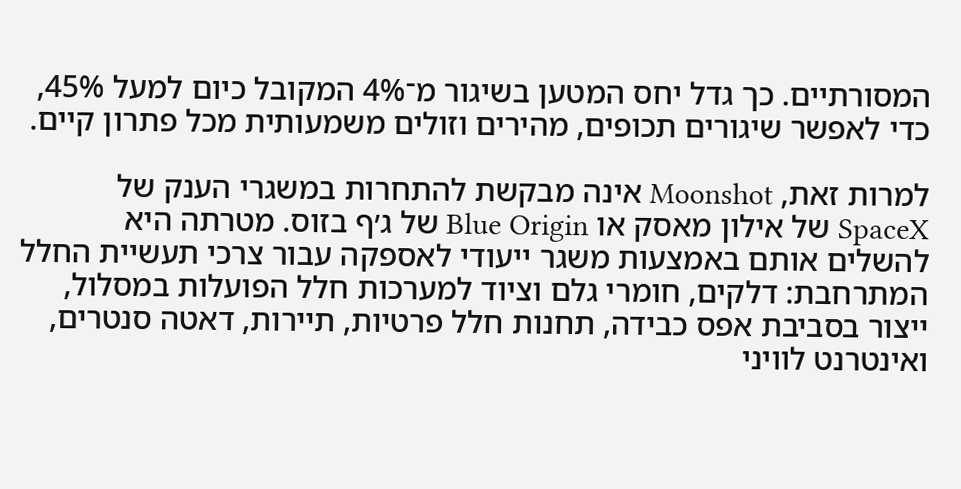המסורתיים. כך גדל יחס המטען בשיגור מ־4% המקובל כיום למעל 45%, כדי לאפשר שיגורים תכופים, מהירים וזולים משמעותית מכל פתרון קיים.

למרות זאת, Moonshot אינה מבקשת להתחרות במשגרי הענק של SpaceX של אילון מאסק או Blue Origin של ג׳ף בזוס. מטרתה היא להשלים אותם באמצעות משגר ייעודי לאספקה עבור צרכי תעשיית החלל המתרחבת: דלקים, חומרי גלם וציוד למערכות חלל הפועלות במסלול, ייצור בסביבת אפס כבידה, תחנות חלל פרטיות, תיירות, דאטה סנטרים, ואינטרנט לוויני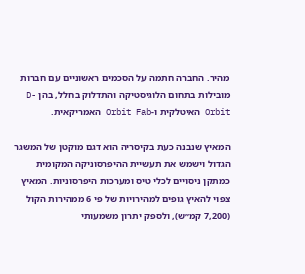מהיר. החברה חתמה על הסכמים ראשוניים עם חברות מובילות בתחום הלוגיסטיקה והתדלוק בחלל, בהן D-Orbit האיטלקית ו-Orbit Fab האמריקאית.

המאיץ שנבנה כעת בקיסריה הוא דגם מוקטן של המשגר הגדול וישמש את תעשיית ההיפרסוניקה המקומית כמתקן ניסויים לכלי טיס ומערכות היפרסוניות. המאיץ צפוי להאיץ גופים למהירויות של פי 6 ממהירות הקול (7,200 קמ״ש), ולספק יתרון משמעותי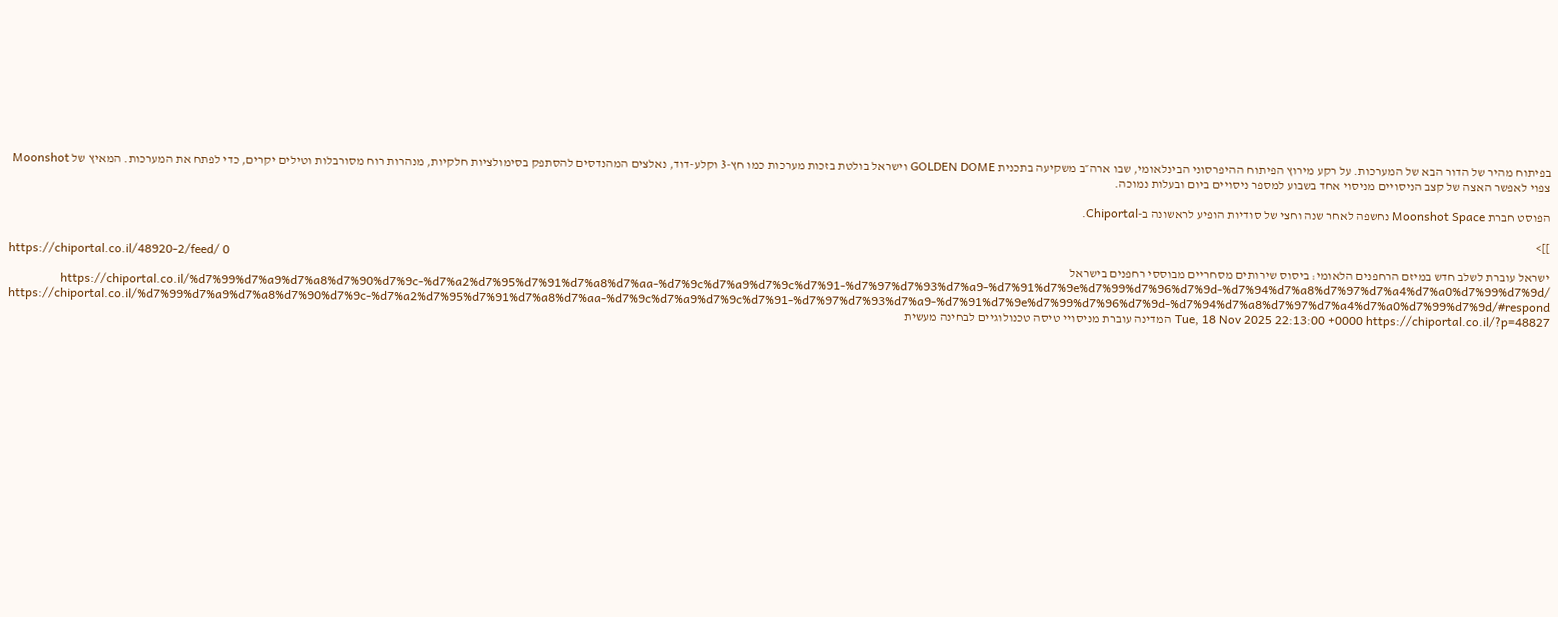בפיתוח מהיר של הדור הבא של המערכות. על רקע מירוץ הפיתוח ההיפרסוני הבינלאומי, שבו ארה״ב משקיעה בתכנית GOLDEN DOME וישראל בולטת בזכות מערכות כמו חץ-3 וקלע-דוד, נאלצים המהנדסים להסתפק בסימולציות חלקיות, מנהרות רוח מסורבלות וטילים יקרים, כדי לפתח את המערכות. המאיץ של Moonshot צפוי לאפשר האצה של קצב הניסויים מניסוי אחד בשבוע למספר ניסויים ביום ובעלות נמוכה.

הפוסט חברת Moonshot Space נחשפה לאחר שנה וחצי של סודיות הופיע לראשונה ב-Chiportal.

]]>
https://chiportal.co.il/48920-2/feed/ 0
ישראל עוברת לשלב חדש במיזם הרחפנים הלאומי: ביסוס שירותים מסחריים מבוססי רחפנים בישראל https://chiportal.co.il/%d7%99%d7%a9%d7%a8%d7%90%d7%9c-%d7%a2%d7%95%d7%91%d7%a8%d7%aa-%d7%9c%d7%a9%d7%9c%d7%91-%d7%97%d7%93%d7%a9-%d7%91%d7%9e%d7%99%d7%96%d7%9d-%d7%94%d7%a8%d7%97%d7%a4%d7%a0%d7%99%d7%9d/ https://chiportal.co.il/%d7%99%d7%a9%d7%a8%d7%90%d7%9c-%d7%a2%d7%95%d7%91%d7%a8%d7%aa-%d7%9c%d7%a9%d7%9c%d7%91-%d7%97%d7%93%d7%a9-%d7%91%d7%9e%d7%99%d7%96%d7%9d-%d7%94%d7%a8%d7%97%d7%a4%d7%a0%d7%99%d7%9d/#respond Tue, 18 Nov 2025 22:13:00 +0000 https://chiportal.co.il/?p=48827 המדינה עוברת מניסויי טיסה טכנולוגיים לבחינה מעשית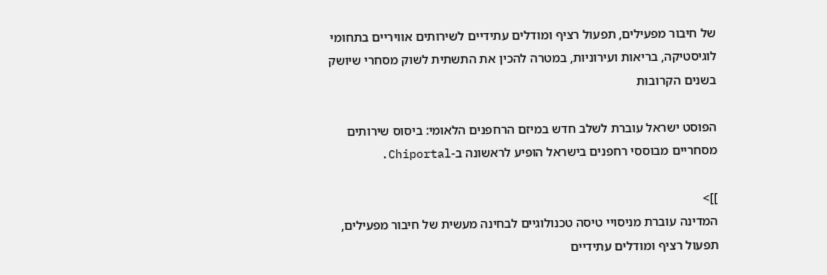של חיבור מפעילים, תפעול רציף ומודלים עתידיים לשירותים אוויריים בתחומי לוגיסטיקה, בריאות ועירוניות, במטרה להכין את התשתית לשוק מסחרי שיושק בשנים הקרובות

הפוסט ישראל עוברת לשלב חדש במיזם הרחפנים הלאומי: ביסוס שירותים מסחריים מבוססי רחפנים בישראל הופיע לראשונה ב-Chiportal.

]]>
המדינה עוברת מניסויי טיסה טכנולוגיים לבחינה מעשית של חיבור מפעילים, תפעול רציף ומודלים עתידיים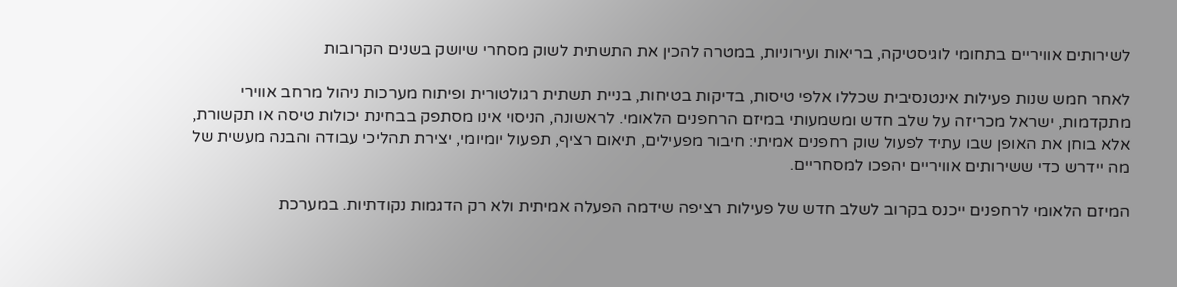לשירותים אוויריים בתחומי לוגיסטיקה, בריאות ועירוניות, במטרה להכין את התשתית לשוק מסחרי שיושק בשנים הקרובות

לאחר חמש שנות פעילות אינטנסיבית שכללו אלפי טיסות, בדיקות בטיחות, בניית תשתית רגולטורית ופיתוח מערכות ניהול מרחב אווירי מתקדמות, ישראל מכריזה על שלב חדש ומשמעותי במיזם הרחפנים הלאומי. לראשונה, הניסוי אינו מסתפק בבחינת יכולות טיסה או תקשורת, אלא בוחן את האופן שבו עתיד לפעול שוק רחפנים אמיתי: חיבור מפעילים, תיאום רציף, תפעול יומיומי, יצירת תהליכי עבודה והבנה מעשית של מה יידרש כדי ששירותים אוויריים יהפכו למסחריים.

המיזם הלאומי לרחפנים ייכנס בקרוב לשלב חדש של פעילות רציפה שידמה הפעלה אמיתית ולא רק הדגמות נקודתיות. במערכת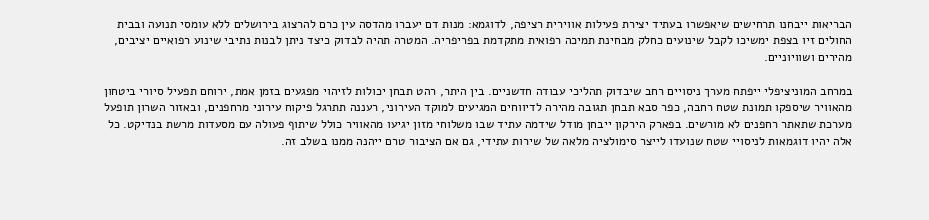הבריאות ייבחנו תרחישים שיאפשרו בעתיד יצירת פעילות אווירית רציפה, לדוגמא: מנות דם יעברו מהדסה עין כרם להרצוג בירושלים ללא עומסי תנועה ובבית החולים זיו בצפת ימשיכו לקבל שינועים כחלק מבחינת תמיכה רפואית מתקדמת בפריפריה. המטרה תהיה לבדוק כיצד ניתן לבנות נתיבי שינוע רפואיים יציבים, מהירים ושוויוניים.

במרחב המוניציפלי ייפתח מערך ניסויים רחב שיבדוק תהליכי עבודה חדשניים. בין היתר, רהט תבחן יכולות לזיהוי מפגעים בזמן אמת, ירוחם תפעיל סיורי ביטחון מהאוויר שיספקו תמונת שטח רחבה, כפר סבא תבחן תגובה מהירה לדיווחים המגיעים למוקד העירוני, רעננה תתרגל פיקוח עירוני מרחפנים, ובאזור השרון תופעל מערכת שתאתר רחפנים לא מורשים. בפארק הירקון ייבחן מודל שידמה עתיד שבו משלוחי מזון יגיעו מהאוויר כולל שיתוף פעולה עם מסעדות מרשת בנדיקט. כל אלה יהיו דוגמאות לניסויי שטח שנועדו לייצר סימולציה מלאה של שירות עתידי, גם אם הציבור טרם ייהנה ממנו בשלב זה.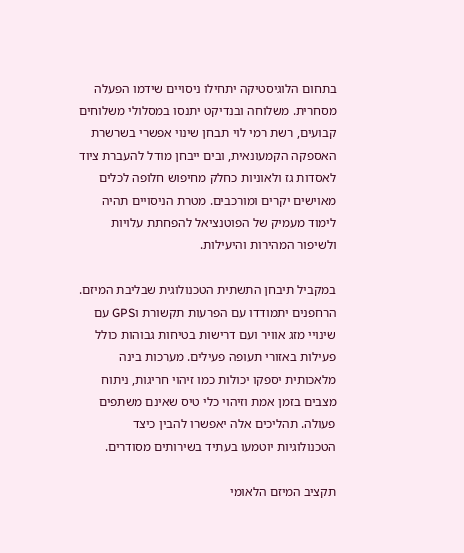בתחום הלוגיסטיקה יתחילו ניסויים שידמו הפעלה מסחרית. משלוחה ובנדיקט יתנסו במסלולי משלוחים קבועים, רשת רמי לוי תבחן שינוי אפשרי בשרשרת האספקה הקמעונאית, ובים ייבחן מודל להעברת ציוד לאסדות גז ולאוניות כחלק מחיפוש חלופה לכלים מאוישים יקרים ומורכבים. מטרת הניסויים תהיה לימוד מעמיק של הפוטנציאל להפחתת עלויות ולשיפור המהירות והיעילות.

במקביל תיבחן התשתית הטכנולוגית שבליבת המיזם. הרחפנים יתמודדו עם הפרעות תקשורת וGPS עם שינויי מזג אוויר ועם דרישות בטיחות גבוהות כולל פעילות באזורי תעופה פעילים. מערכות בינה מלאכותית יספקו יכולות כמו זיהוי חריגות, ניתוח מצבים בזמן אמת וזיהוי כלי טיס שאינם משתפים פעולה. תהליכים אלה יאפשרו להבין כיצד הטכנולוגיות יוטמעו בעתיד בשירותים מסודרים.

תקציב המיזם הלאומי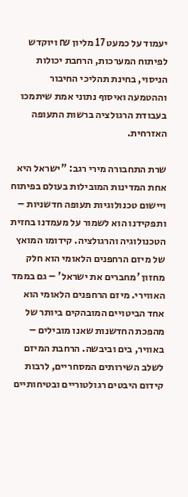יעמוד על כמעט 17 מליון ₪ ויוקדש לפיתוח המערכות, הרחבת יכולות הניסוי, בחינת תהליכי החיבור וההטמעה ואיסוף נתוני אמת שיתמכו בעבודת הרגולציה ברשות התעופה האזרחית.

שרת התחבורה מירי רגב: "ישראל היא אחת המדינות המובילות בעולם בפיתוח ויישום טכנולוגיות תעופה חדשניות – ותפקידנו הוא לשמור על מעמדנו בחזית הטכנולוגיה והרגולציה. קידומו המואץ של מיזם הרחפנים הלאומי הוא חלק מחזון 'מחברים את ישראל' – גם בממד האווירי. מיזם הרחפנים הלאומי הוא אחד הביטויים המובהקים ביותר של מהפכת החדשנות שאנו מובילים – באוויר, בים וביבשה. הרחבת המיזם לשלב השירותים המסחריים, לרבות קידום היבטים רגולטוריים ובטיחותיים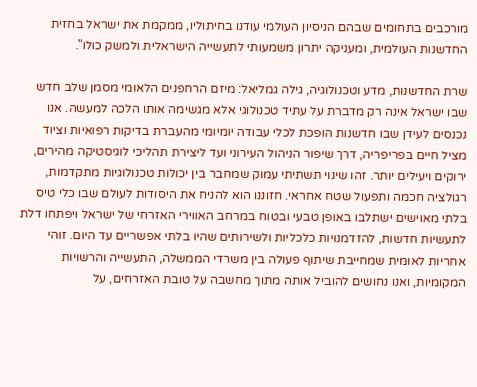מורכבים בתחומים שבהם הניסיון העולמי עודנו בחיתוליו, ממקמת את ישראל בחזית החדשנות העולמית, ומעניקה יתרון משמעותי לתעשייה הישראלית ולמשק כולו".

שרת החדשנות, מדע וטכנולוגיה, גילה גמליאל: מיזם הרחפנים הלאומי מסמן שלב חדש שבו ישראל אינה רק מדברת על עתיד טכנולוגי אלא מגשימה אותו הלכה למעשה. אנו נכנסים לעידן שבו חדשנות הופכת לכלי עבודה יומיומי מהעברת בדיקות רפואיות וציוד מציל חיים בפריפריה, דרך שיפור הניהול העירוני ועד ליצירת תהליכי לוגיסטיקה מהירים, ירוקים ויעילים יותר. זהו שינוי תשתיתי עמוק שמחבר בין יכולות טכנולוגיות מתקדמות, רגולציה חכמה ותפעול שטח אחראי. חזוננו הוא להניח את היסודות לעולם שבו כלי טיס בלתי מאוישים ישתלבו באופן טבעי ובטוח במרחב האווירי האזרחי של ישראל ויפתחו דלת לתעשיות חדשות, להזדמנויות כלכליות ולשירותים שהיו בלתי אפשריים עד היום. זוהי אחריות לאומית שמחייבת שיתוף פעולה בין משרדי הממשלה, התעשייה והרשויות המקומיות, ואנו נחושים להוביל אותה מתוך מחשבה על טובת האזרחים, על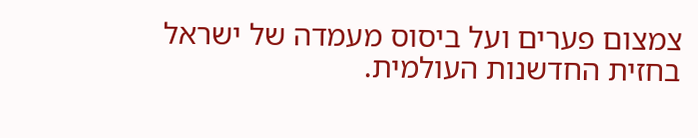צמצום פערים ועל ביסוס מעמדה של ישראל בחזית החדשנות העולמית.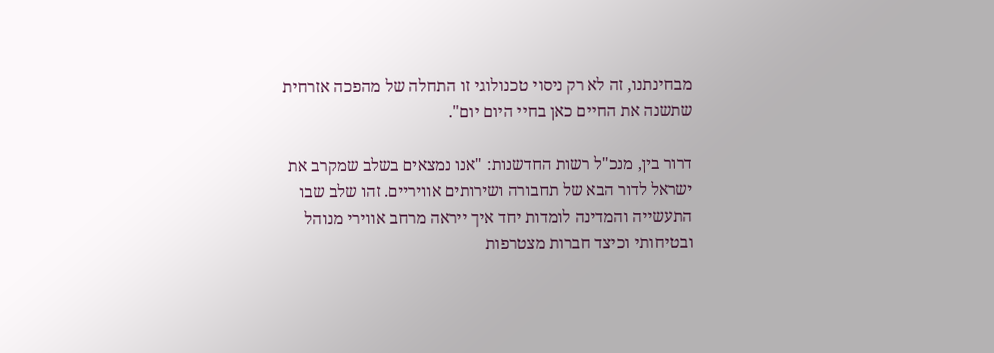מבחינתנו, זה לא רק ניסוי טכנולוגי זו התחלה של מהפכה אזרחית שתשנה את החיים כאן בחיי היום יום".

דרור בין, מנכ"ל רשות החדשנות: "אנו נמצאים בשלב שמקרב את ישראל לדור הבא של תחבורה ושירותים אוויריים. זהו שלב שבו התעשייה והמדינה לומדות יחד איך ייראה מרחב אווירי מנוהל ובטיחותי וכיצד חברות מצטרפות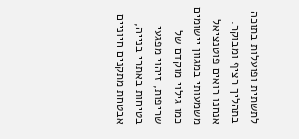לתשתית ופועלות בתוכה בתהליך רציף ומבוקר. אנחנו רואים פוטנציאל משמעותי במגוון יישומים כמו גילוי מוקדם של שריפות, זיהוי מפגעי בטיחות באתרי בנייה, אבטחת מתקנים חיוניים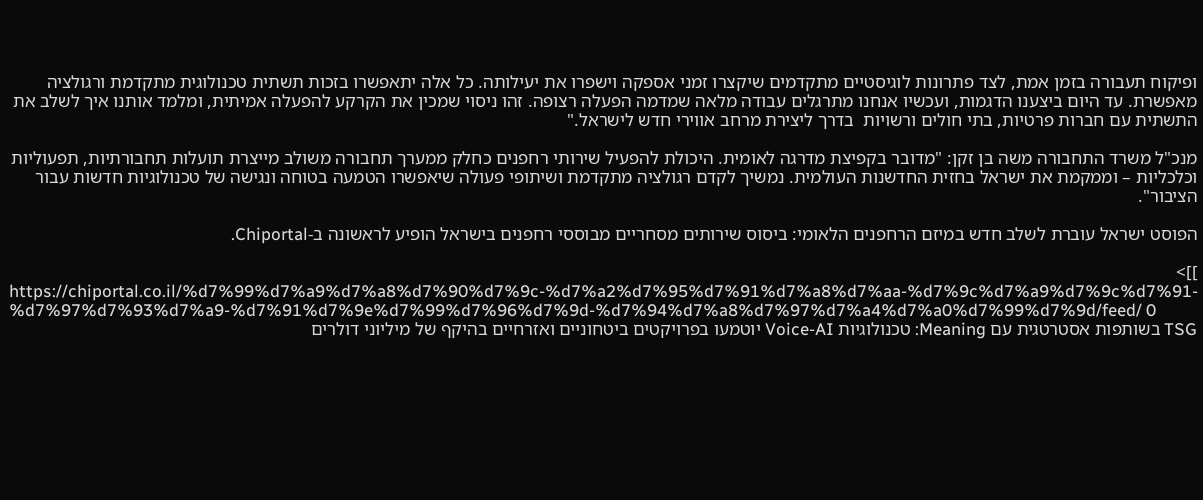ופיקוח תעבורה בזמן אמת, לצד פתרונות לוגיסטיים מתקדמים שיקצרו זמני אספקה וישפרו את יעילותה. כל אלה יתאפשרו בזכות תשתית טכנולוגית מתקדמת ורגולציה מאפשרת. עד היום ביצענו הדגמות, ועכשיו אנחנו מתרגלים עבודה מלאה שמדמה הפעלה רצופה. זהו ניסוי שמכין את הקרקע להפעלה אמיתית, ומלמד אותנו איך לשלב את התשתית עם חברות פרטיות, בתי חולים ורשויות  בדרך ליצירת מרחב אווירי חדש לישראל."

מנכ"ל משרד התחבורה משה בן זקן: "מדובר בקפיצת מדרגה לאומית. היכולת להפעיל שירותי רחפנים כחלק ממערך תחבורה משולב מייצרת תועלות תחבורתיות, תפעוליות וכלכליות – וממקמת את ישראל בחזית החדשנות העולמית. נמשיך לקדם רגולציה מתקדמת ושיתופי פעולה שיאפשרו הטמעה בטוחה ונגישה של טכנולוגיות חדשות עבור הציבור".

הפוסט ישראל עוברת לשלב חדש במיזם הרחפנים הלאומי: ביסוס שירותים מסחריים מבוססי רחפנים בישראל הופיע לראשונה ב-Chiportal.

]]>
https://chiportal.co.il/%d7%99%d7%a9%d7%a8%d7%90%d7%9c-%d7%a2%d7%95%d7%91%d7%a8%d7%aa-%d7%9c%d7%a9%d7%9c%d7%91-%d7%97%d7%93%d7%a9-%d7%91%d7%9e%d7%99%d7%96%d7%9d-%d7%94%d7%a8%d7%97%d7%a4%d7%a0%d7%99%d7%9d/feed/ 0
TSG בשותפות אסטרטגית עם Meaning: טכנולוגיות Voice-AI יוטמעו בפרויקטים ביטחוניים ואזרחיים בהיקף של מיליוני דולרים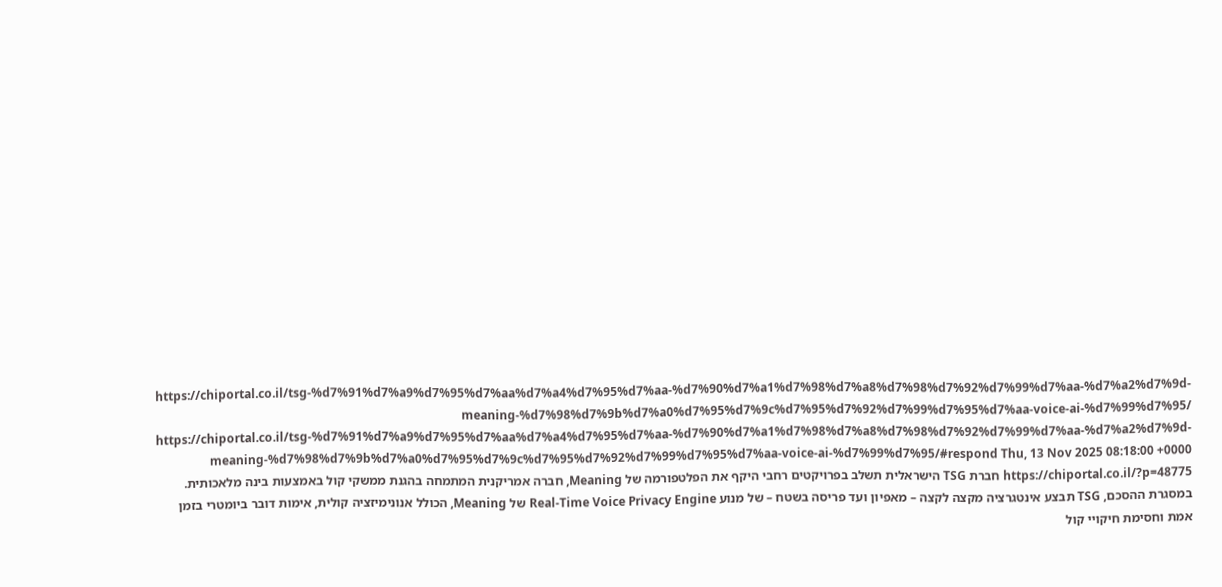https://chiportal.co.il/tsg-%d7%91%d7%a9%d7%95%d7%aa%d7%a4%d7%95%d7%aa-%d7%90%d7%a1%d7%98%d7%a8%d7%98%d7%92%d7%99%d7%aa-%d7%a2%d7%9d-meaning-%d7%98%d7%9b%d7%a0%d7%95%d7%9c%d7%95%d7%92%d7%99%d7%95%d7%aa-voice-ai-%d7%99%d7%95/ https://chiportal.co.il/tsg-%d7%91%d7%a9%d7%95%d7%aa%d7%a4%d7%95%d7%aa-%d7%90%d7%a1%d7%98%d7%a8%d7%98%d7%92%d7%99%d7%aa-%d7%a2%d7%9d-meaning-%d7%98%d7%9b%d7%a0%d7%95%d7%9c%d7%95%d7%92%d7%99%d7%95%d7%aa-voice-ai-%d7%99%d7%95/#respond Thu, 13 Nov 2025 08:18:00 +0000 https://chiportal.co.il/?p=48775 חברת TSG הישראלית תשלב בפרויקטים רחבי היקף את הפלטפורמה של Meaning, חברה אמריקנית המתמחה בהגנת ממשקי קול באמצעות בינה מלאכותית. במסגרת ההסכם, TSG תבצע אינטגרציה מקצה לקצה – מאפיון ועד פריסה בשטח – של מנוע Real-Time Voice Privacy Engine של Meaning, הכולל אנונימיזציה קולית, אימות דובר ביומטרי בזמן אמת וחסימת חיקויי קול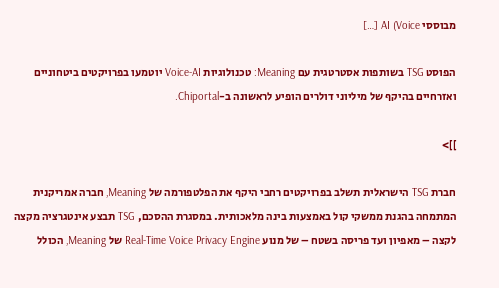מבוססי AI (Voice […]

הפוסט TSG בשותפות אסטרטגית עם Meaning: טכנולוגיות Voice-AI יוטמעו בפרויקטים ביטחוניים ואזרחיים בהיקף של מיליוני דולרים הופיע לראשונה ב-Chiportal.

]]>

חברת TSG הישראלית תשלב בפרויקטים רחבי היקף את הפלטפורמה של Meaning, חברה אמריקנית המתמחה בהגנת ממשקי קול באמצעות בינה מלאכותית. במסגרת ההסכם, TSG תבצע אינטגרציה מקצה לקצה – מאפיון ועד פריסה בשטח – של מנוע Real-Time Voice Privacy Engine של Meaning, הכולל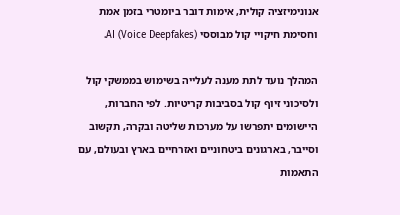אנונימיזציה קולית, אימות דובר ביומטרי בזמן אמת וחסימת חיקויי קול מבוססי AI (Voice Deepfakes).

המהלך נועד לתת מענה לעלייה בשימוש בממשקי קול ולסיכוני זיוף קול בסביבות קריטיות. לפי החברות, היישומים יתפרשו על מערכות שליטה ובקרה, תקשוב וסייבר, בארגונים ביטחוניים ואזרחיים בארץ ובעולם, עם התאמות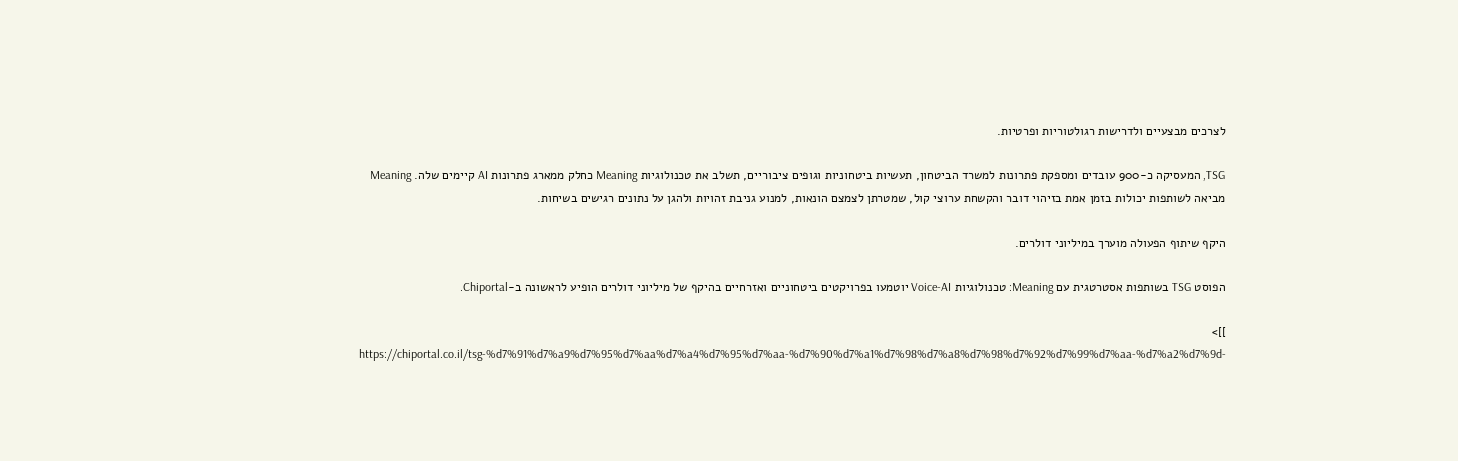לצרכים מבצעיים ולדרישות רגולטוריות ופרטיות.

TSG, המעסיקה כ-900 עובדים ומספקת פתרונות למשרד הביטחון, תעשיות ביטחוניות וגופים ציבוריים, תשלב את טכנולוגיות Meaning כחלק ממארג פתרונות AI קיימים שלה. Meaning מביאה לשותפות יכולות בזמן אמת בזיהוי דובר והקשחת ערוצי קול, שמטרתן לצמצם הונאות, למנוע גניבת זהויות ולהגן על נתונים רגישים בשיחות.

היקף שיתוף הפעולה מוערך במיליוני דולרים.

הפוסט TSG בשותפות אסטרטגית עם Meaning: טכנולוגיות Voice-AI יוטמעו בפרויקטים ביטחוניים ואזרחיים בהיקף של מיליוני דולרים הופיע לראשונה ב-Chiportal.

]]>
https://chiportal.co.il/tsg-%d7%91%d7%a9%d7%95%d7%aa%d7%a4%d7%95%d7%aa-%d7%90%d7%a1%d7%98%d7%a8%d7%98%d7%92%d7%99%d7%aa-%d7%a2%d7%9d-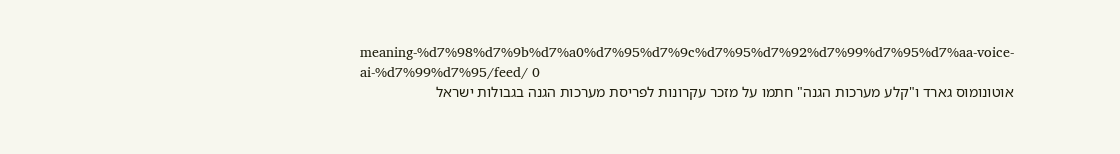meaning-%d7%98%d7%9b%d7%a0%d7%95%d7%9c%d7%95%d7%92%d7%99%d7%95%d7%aa-voice-ai-%d7%99%d7%95/feed/ 0
אוטונומוס גארד ו"קלע מערכות הגנה" חתמו על מזכר עקרונות לפריסת מערכות הגנה בגבולות ישראל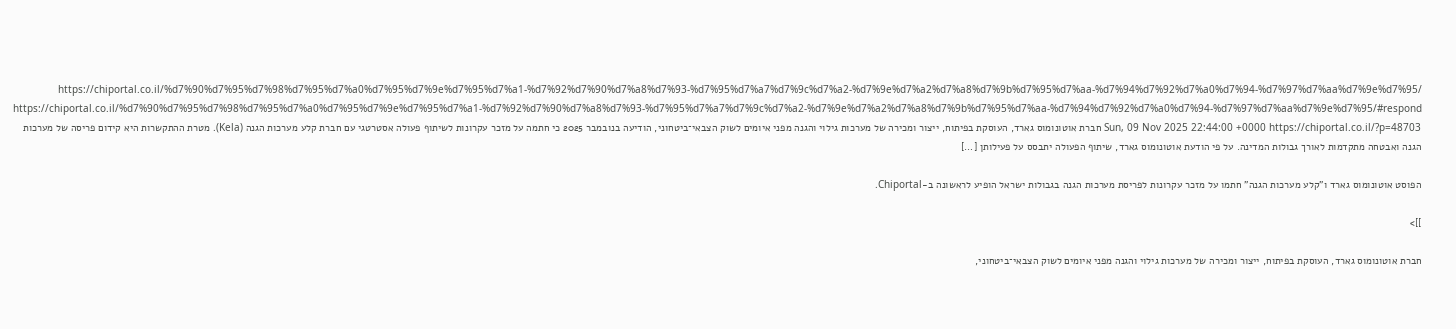https://chiportal.co.il/%d7%90%d7%95%d7%98%d7%95%d7%a0%d7%95%d7%9e%d7%95%d7%a1-%d7%92%d7%90%d7%a8%d7%93-%d7%95%d7%a7%d7%9c%d7%a2-%d7%9e%d7%a2%d7%a8%d7%9b%d7%95%d7%aa-%d7%94%d7%92%d7%a0%d7%94-%d7%97%d7%aa%d7%9e%d7%95/ https://chiportal.co.il/%d7%90%d7%95%d7%98%d7%95%d7%a0%d7%95%d7%9e%d7%95%d7%a1-%d7%92%d7%90%d7%a8%d7%93-%d7%95%d7%a7%d7%9c%d7%a2-%d7%9e%d7%a2%d7%a8%d7%9b%d7%95%d7%aa-%d7%94%d7%92%d7%a0%d7%94-%d7%97%d7%aa%d7%9e%d7%95/#respond Sun, 09 Nov 2025 22:44:00 +0000 https://chiportal.co.il/?p=48703 חברת אוטונומוס גארד, העוסקת בפיתוח, ייצור ומכירה של מערכות גילוי והגנה מפני איומים לשוק הצבאי־ביטחוני, הודיעה בנובמבר 2025 כי חתמה על מזכר עקרונות לשיתוף פעולה אסטרטגי עם חברת קלע מערכות הגנה (Kela). מטרת ההתקשרות היא קידום פריסה של מערכות הגנה ואבטחה מתקדמות לאורך גבולות המדינה. על פי הודעת אוטונומוס גארד, שיתוף הפעולה יתבסס על פעילותן […]

הפוסט אוטונומוס גארד ו"קלע מערכות הגנה" חתמו על מזכר עקרונות לפריסת מערכות הגנה בגבולות ישראל הופיע לראשונה ב-Chiportal.

]]>

חברת אוטונומוס גארד, העוסקת בפיתוח, ייצור ומכירה של מערכות גילוי והגנה מפני איומים לשוק הצבאי־ביטחוני,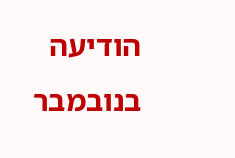הודיעה בנובמבר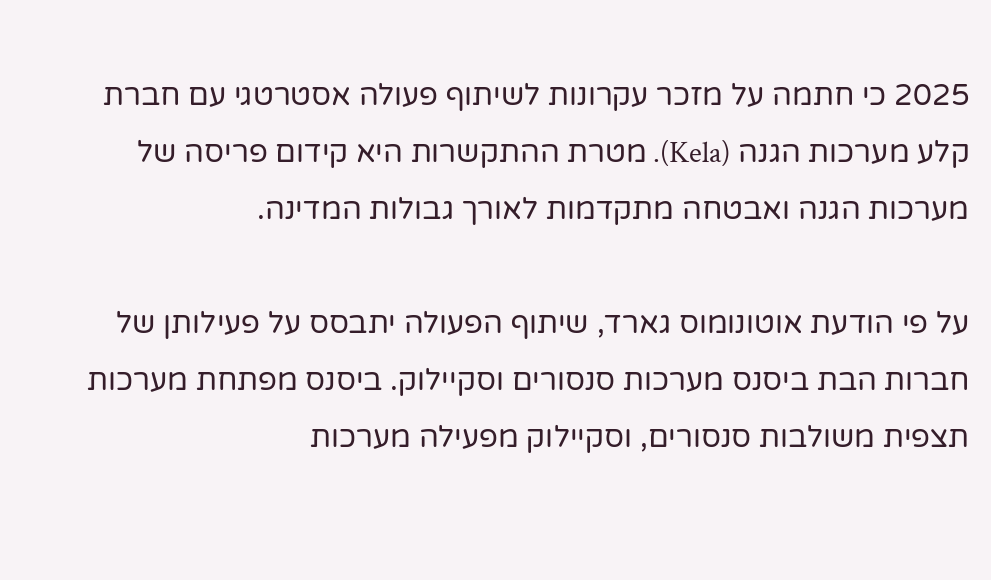2025 כי חתמה על מזכר עקרונות לשיתוף פעולה אסטרטגי עם חברת קלע מערכות הגנה (Kela). מטרת ההתקשרות היא קידום פריסה של מערכות הגנה ואבטחה מתקדמות לאורך גבולות המדינה.

על פי הודעת אוטונומוס גארד, שיתוף הפעולה יתבסס על פעילותן של חברות הבת ביסנס מערכות סנסורים וסקיילוק. ביסנס מפתחת מערכות תצפית משולבות סנסורים, וסקיילוק מפעילה מערכות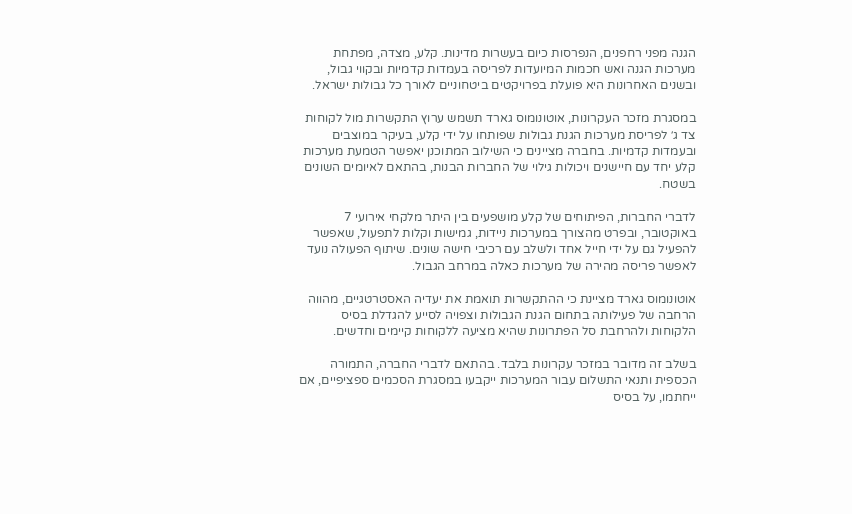הגנה מפני רחפנים, הנפרסות כיום בעשרות מדינות. קלע, מצדה, מפתחת מערכות הגנה ואש חכמות המיועדות לפריסה בעמדות קדמיות ובקווי גבול, ובשנים האחרונות היא פועלת בפרויקטים ביטחוניים לאורך כל גבולות ישראל.

במסגרת מזכר העקרונות, אוטונומוס גארד תשמש ערוץ התקשרות מול לקוחות צד ג׳ לפריסת מערכות הגנת גבולות שפותחו על ידי קלע, בעיקר במוצבים ובעמדות קדמיות. בחברה מציינים כי השילוב המתוכנן יאפשר הטמעת מערכות קלע יחד עם חיישנים ויכולות גילוי של החברות הבנות, בהתאם לאיומים השונים בשטח.

לדברי החברות, הפיתוחים של קלע מושפעים בין היתר מלקחי אירועי 7 באוקטובר, ובפרט מהצורך במערכות ניידות, גמישות וקלות לתפעול, שאפשר להפעיל גם על ידי חייל אחד ולשלב עם רכיבי חישה שונים. שיתוף הפעולה נועד לאפשר פריסה מהירה של מערכות כאלה במרחב הגבול.

אוטונומוס גארד מציינת כי ההתקשרות תואמת את יעדיה האסטרטגיים, מהווה הרחבה של פעילותה בתחום הגנת הגבולות וצפויה לסייע להגדלת בסיס הלקוחות ולהרחבת סל הפתרונות שהיא מציעה ללקוחות קיימים וחדשים.

בשלב זה מדובר במזכר עקרונות בלבד. בהתאם לדברי החברה, התמורה הכספית ותנאי התשלום עבור המערכות ייקבעו במסגרת הסכמים ספציפיים, אם ייחתמו, על בסיס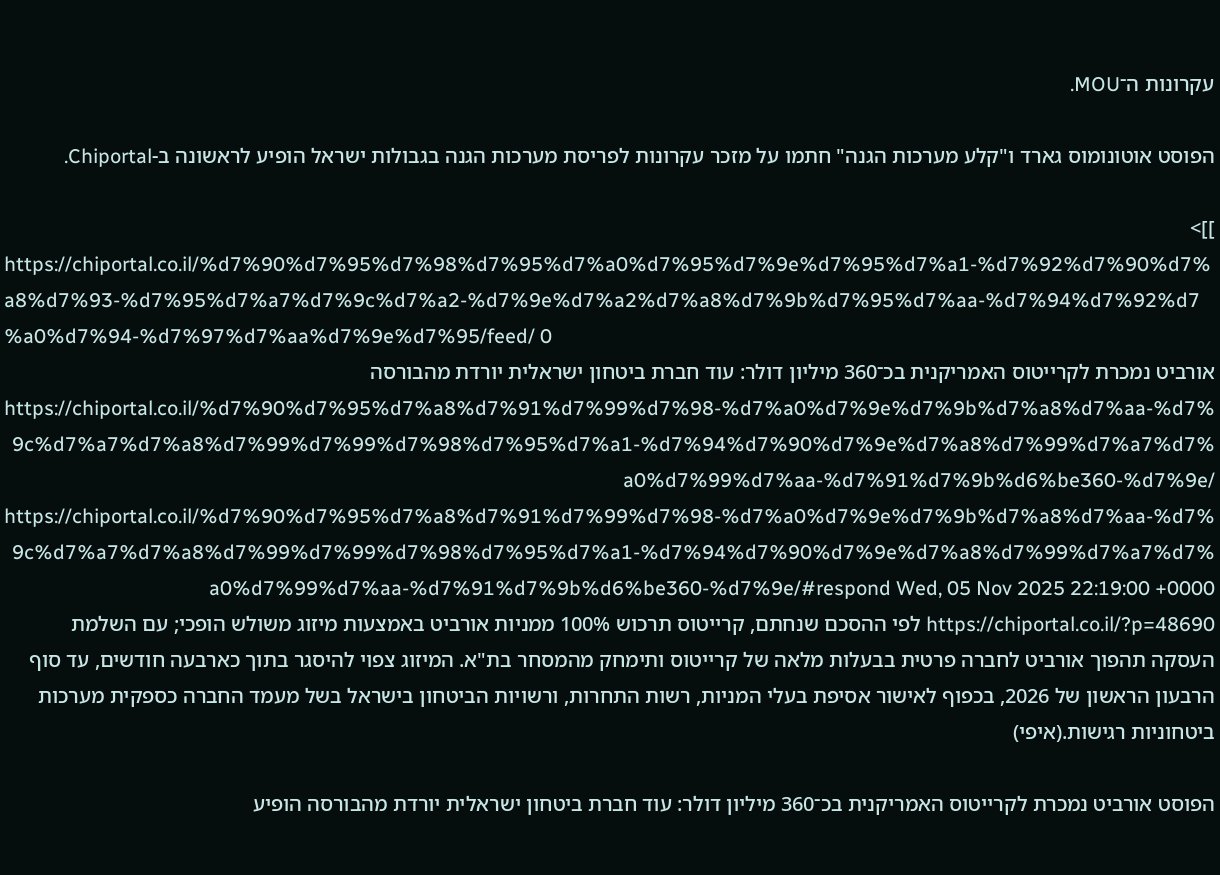עקרונות ה־MOU.

הפוסט אוטונומוס גארד ו"קלע מערכות הגנה" חתמו על מזכר עקרונות לפריסת מערכות הגנה בגבולות ישראל הופיע לראשונה ב-Chiportal.

]]>
https://chiportal.co.il/%d7%90%d7%95%d7%98%d7%95%d7%a0%d7%95%d7%9e%d7%95%d7%a1-%d7%92%d7%90%d7%a8%d7%93-%d7%95%d7%a7%d7%9c%d7%a2-%d7%9e%d7%a2%d7%a8%d7%9b%d7%95%d7%aa-%d7%94%d7%92%d7%a0%d7%94-%d7%97%d7%aa%d7%9e%d7%95/feed/ 0
אורביט נמכרת לקרייטוס האמריקנית בכ־360 מיליון דולר: עוד חברת ביטחון ישראלית יורדת מהבורסה https://chiportal.co.il/%d7%90%d7%95%d7%a8%d7%91%d7%99%d7%98-%d7%a0%d7%9e%d7%9b%d7%a8%d7%aa-%d7%9c%d7%a7%d7%a8%d7%99%d7%99%d7%98%d7%95%d7%a1-%d7%94%d7%90%d7%9e%d7%a8%d7%99%d7%a7%d7%a0%d7%99%d7%aa-%d7%91%d7%9b%d6%be360-%d7%9e/ https://chiportal.co.il/%d7%90%d7%95%d7%a8%d7%91%d7%99%d7%98-%d7%a0%d7%9e%d7%9b%d7%a8%d7%aa-%d7%9c%d7%a7%d7%a8%d7%99%d7%99%d7%98%d7%95%d7%a1-%d7%94%d7%90%d7%9e%d7%a8%d7%99%d7%a7%d7%a0%d7%99%d7%aa-%d7%91%d7%9b%d6%be360-%d7%9e/#respond Wed, 05 Nov 2025 22:19:00 +0000 https://chiportal.co.il/?p=48690 לפי ההסכם שנחתם, קרייטוס תרכוש 100% ממניות אורביט באמצעות מיזוג משולש הופכי; עם השלמת העסקה תהפוך אורביט לחברה פרטית בבעלות מלאה של קרייטוס ותימחק מהמסחר בת"א. המיזוג צפוי להיסגר בתוך כארבעה חודשים, עד סוף הרבעון הראשון של 2026, בכפוף לאישור אסיפת בעלי המניות, רשות התחרות, ורשויות הביטחון בישראל בשל מעמד החברה כספקית מערכות ביטחוניות רגישות.(איפי)

הפוסט אורביט נמכרת לקרייטוס האמריקנית בכ־360 מיליון דולר: עוד חברת ביטחון ישראלית יורדת מהבורסה הופיע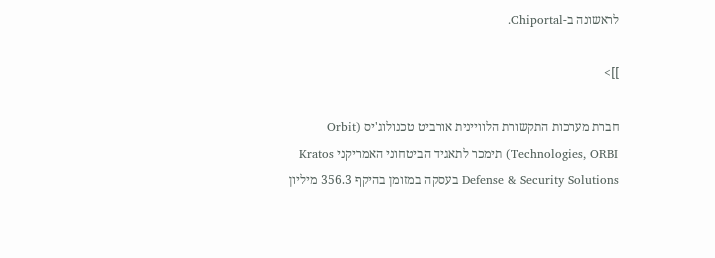לראשונה ב-Chiportal.

]]>

חברת מערכות התקשורת הלוויינית אורביט טכנולוג'יס (Orbit Technologies, ORBI) תימכר לתאגיד הביטחוני האמריקני Kratos Defense & Security Solutions בעסקה במזומן בהיקף 356.3 מיליון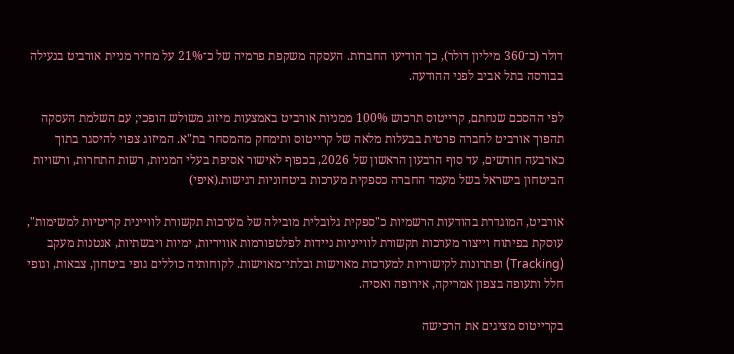דולר (כ־360 מיליון דולר), כך הודיעו החברות. העסקה משקפת פרמיה של כ־21% על מחיר מניית אורביט בנעילה בבורסה בתל אביב לפני ההודעה.

לפי ההסכם שנחתם, קרייטוס תרכוש 100% ממניות אורביט באמצעות מיזוג משולש הופכי; עם השלמת העסקה תהפוך אורביט לחברה פרטית בבעלות מלאה של קרייטוס ותימחק מהמסחר בת"א. המיזוג צפוי להיסגר בתוך כארבעה חודשים, עד סוף הרבעון הראשון של 2026, בכפוף לאישור אסיפת בעלי המניות, רשות התחרות, ורשויות הביטחון בישראל בשל מעמד החברה כספקית מערכות ביטחוניות רגישות.(איפי)

אורביט, המוגדרת בהודעות הרשמיות כ"ספקית גלובלית מובילה של מערכות תקשורת לוויינית קריטיות למשימות", עוסקת בפיתוח וייצור מערכות תקשורת לווייניות ניידות לפלטפורמות אוויריות, ימיות ויבשתיות, אנטנות מעקב (Tracking) ופתרונות לקישוריות למערכות מאוישות ובלתי־מאוישות. לקוחותיה כוללים גופי ביטחון, צבאות, וגופי חלל ותעופה בצפון אמריקה, אירופה ואסיה.

בקרייטוס מציגים את הרכישה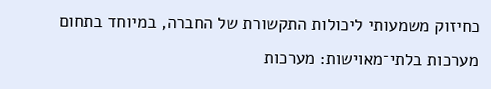כחיזוק משמעותי ליכולות התקשורת של החברה, במיוחד בתחום מערכות בלתי־מאוישות: מערכות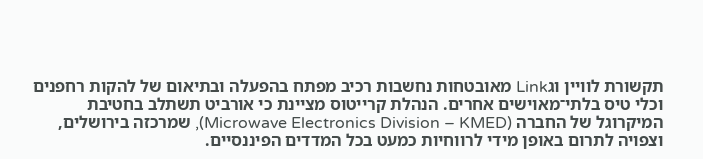תקשורת לוויין וגLink מאובטחות נחשבות רכיב מפתח בהפעלה ובתיאום של להקות רחפנים וכלי טיס בלתי־מאוישים אחרים. הנהלת קרייטוס מציינת כי אורביט תשתלב בחטיבת המיקרוגל של החברה (Microwave Electronics Division – KMED), שמרכזה בירושלים, וצפויה לתרום באופן מידי לרווחיות כמעט בכל המדדים הפיננסיים.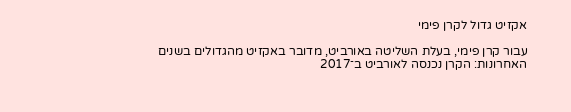אקזיט גדול לקרן פימי

עבור קרן פימי, בעלת השליטה באורביט, מדובר באקזיט מהגדולים בשנים האחרונות: הקרן נכנסה לאורביט ב־2017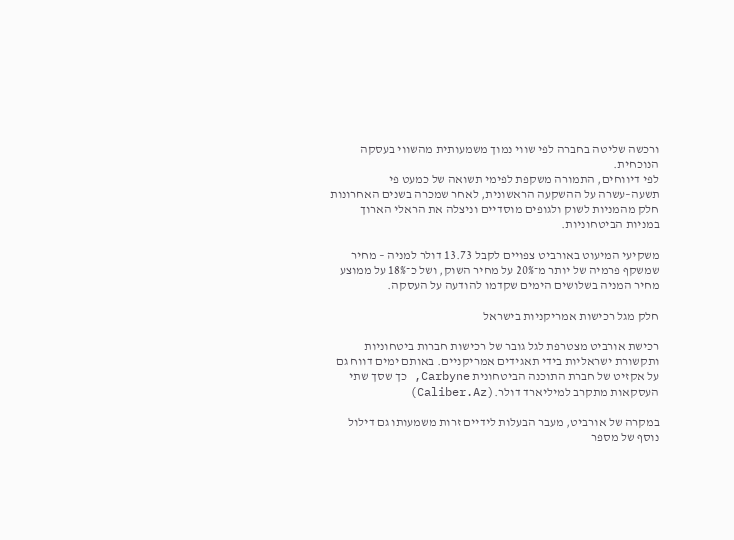ורכשה שליטה בחברה לפי שווי נמוך משמעותית מהשווי בעסקה הנוכחית.
לפי דיווחים, התמורה משקפת לפימי תשואה של כמעט פי תשעה–עשרה על ההשקעה הראשונית, לאחר שמכרה בשנים האחרונות חלק מהמניות לשוק ולגופים מוסדיים וניצלה את הראלי הארוך במניות הביטחוניות.

משקיעי המיעוט באורביט צפויים לקבל 13.73 דולר למניה – מחיר שמשקף פרמיה של יותר מ־20% על מחיר השוק, ושל כ־18% על ממוצע מחיר המניה בשלושים הימים שקדמו להודעה על העסקה.

חלק מגל רכישות אמריקניות בישראל

רכישת אורביט מצטרפת לגל גובר של רכישות חברות ביטחוניות ותקשורת ישראליות בידי תאגידים אמריקניים. באותם ימים דווח גם על אקזיט של חברת התוכנה הביטחונית Carbyne, כך שסך שתי העסקאות מתקרב למיליארד דולר.(Caliber.Az)

במקרה של אורביט, מעבר הבעלות לידיים זרות משמעותו גם דילול נוסף של מספר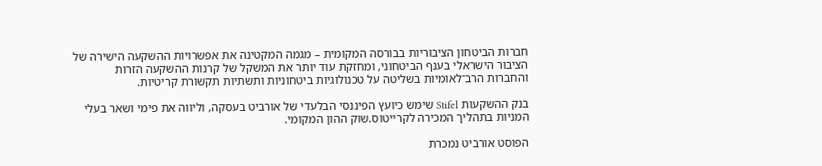חברות הביטחון הציבוריות בבורסה המקומית – מגמה המקטינה את אפשרויות ההשקעה הישירה של הציבור הישראלי בענף הביטחוני, ומחזקת עוד יותר את המשקל של קרנות ההשקעה הזרות והחברות הרב־לאומיות בשליטה על טכנולוגיות ביטחוניות ותשתיות תקשורת קריטיות.

בנק ההשקעות Stifel שימש כיועץ הפיננסי הבלעדי של אורביט בעסקה, וליווה את פימי ושאר בעלי המניות בתהליך המכירה לקרייטוס.שוק ההון המקומי.

הפוסט אורביט נמכרת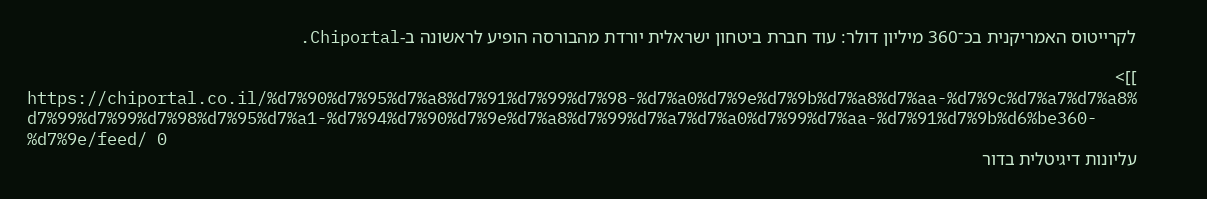לקרייטוס האמריקנית בכ־360 מיליון דולר: עוד חברת ביטחון ישראלית יורדת מהבורסה הופיע לראשונה ב-Chiportal.

]]>
https://chiportal.co.il/%d7%90%d7%95%d7%a8%d7%91%d7%99%d7%98-%d7%a0%d7%9e%d7%9b%d7%a8%d7%aa-%d7%9c%d7%a7%d7%a8%d7%99%d7%99%d7%98%d7%95%d7%a1-%d7%94%d7%90%d7%9e%d7%a8%d7%99%d7%a7%d7%a0%d7%99%d7%aa-%d7%91%d7%9b%d6%be360-%d7%9e/feed/ 0
עליונות דיגיטלית בדור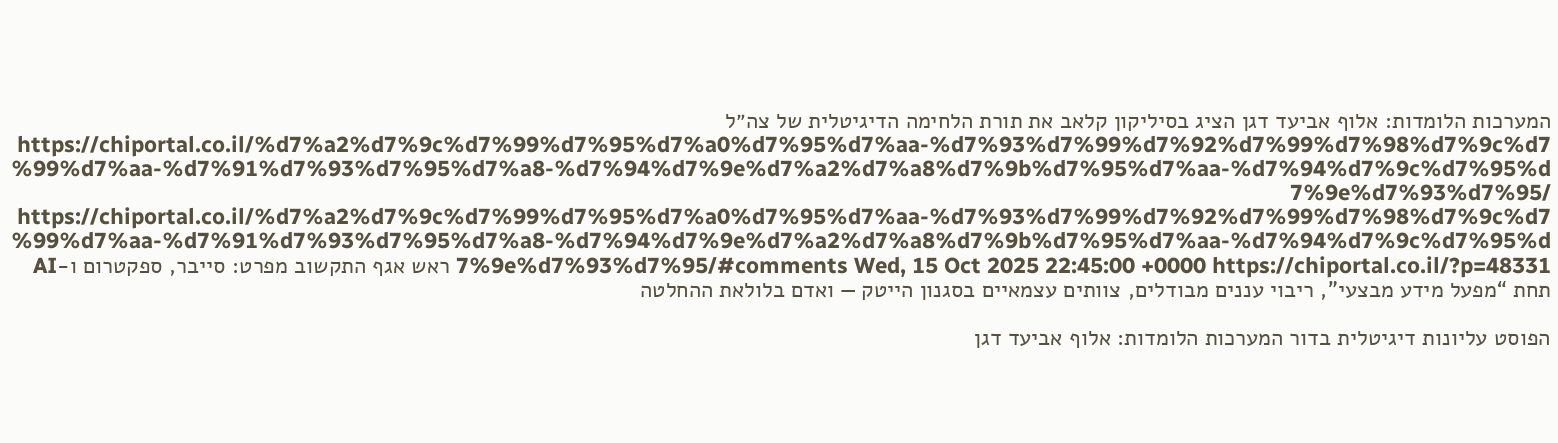המערכות הלומדות: אלוף אביעד דגן הציג בסיליקון קלאב את תורת הלחימה הדיגיטלית של צה״ל https://chiportal.co.il/%d7%a2%d7%9c%d7%99%d7%95%d7%a0%d7%95%d7%aa-%d7%93%d7%99%d7%92%d7%99%d7%98%d7%9c%d7%99%d7%aa-%d7%91%d7%93%d7%95%d7%a8-%d7%94%d7%9e%d7%a2%d7%a8%d7%9b%d7%95%d7%aa-%d7%94%d7%9c%d7%95%d7%9e%d7%93%d7%95/ https://chiportal.co.il/%d7%a2%d7%9c%d7%99%d7%95%d7%a0%d7%95%d7%aa-%d7%93%d7%99%d7%92%d7%99%d7%98%d7%9c%d7%99%d7%aa-%d7%91%d7%93%d7%95%d7%a8-%d7%94%d7%9e%d7%a2%d7%a8%d7%9b%d7%95%d7%aa-%d7%94%d7%9c%d7%95%d7%9e%d7%93%d7%95/#comments Wed, 15 Oct 2025 22:45:00 +0000 https://chiportal.co.il/?p=48331 ראש אגף התקשוב מפרט: סייבר, ספקטרום ו-AI תחת “מפעל מידע מבצעי”, ריבוי עננים מבודלים, צוותים עצמאיים בסגנון הייטק — ואדם בלולאת ההחלטה

הפוסט עליונות דיגיטלית בדור המערכות הלומדות: אלוף אביעד דגן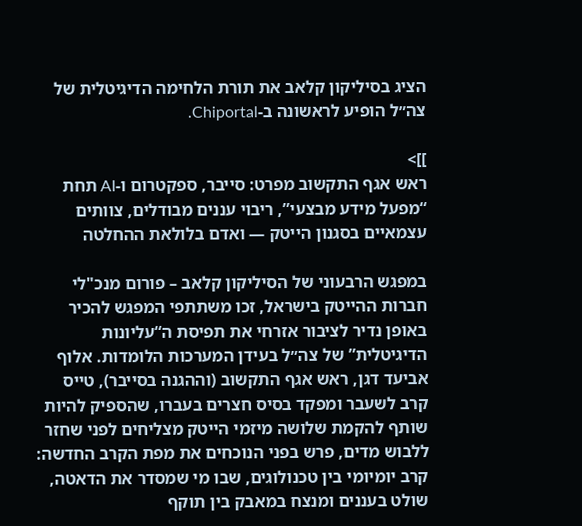הציג בסיליקון קלאב את תורת הלחימה הדיגיטלית של צה״ל הופיע לראשונה ב-Chiportal.

]]>
ראש אגף התקשוב מפרט: סייבר, ספקטרום ו-AI תחת “מפעל מידע מבצעי”, ריבוי עננים מבודלים, צוותים עצמאיים בסגנון הייטק — ואדם בלולאת ההחלטה

במפגש הרבעוני של הסיליקון קלאב – פורום מנכ"לי חברות ההייטק בישראל, זכו משתתפי המפגש להכיר באופן נדיר לציבור אזרחי את תפיסת ה“עליונות הדיגיטלית” של צה״ל בעידן המערכות הלומדות. אלוף אביעד דגן, ראש אגף התקשוב (וההגנה בסייבר), טייס קרב לשעבר ומפקד בסיס חצרים בעברו, שהספיק להיות שותף להקמת שלושה מיזמי הייטק מצליחים לפני שחזר ללבוש מדים, פרש בפני הנוכחים את מפת הקרב החדשה: קרב יומיומי בין טכנולוגים, שבו מי שמסדר את הדאטה, שולט בעננים ומנצח במאבק בין תוקף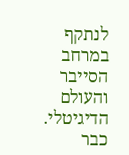לנתקף במרחב הסייבר והעולם הדיגיטלי. כבר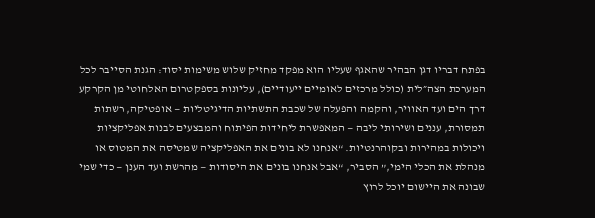בפתח דבריו דגן הבהיר שהאגף שעליו הוא מפקד מחזיק שלוש משימות יסוד: הגנת הסייבר לכל המערכת הצה״לית (כולל מרכזים לאומיים ייעודיים), עליונות בספקטרום האלחוטי מן הקרקע דרך הים ועד האוויר, והקמה והפעלה של שכבת התשתיות הדיגיטליות — אופטיקה, רשתות תמסורת, עננים ושירותי ליבה — המאפשרת ליחידות הפיתוח והמבצעים לבנות אפליקציות ויכולות במהירות ובקוהרנטיות. “אנחנו לא בונים את האפליקציה שמטיסה את המטוס או מנהלת את הכלי הימי,” הסביר, “אבל אנחנו בונים את היסודות — מהרשת ועד הענן — כדי שמי שבונה את היישום יוכל לרוץ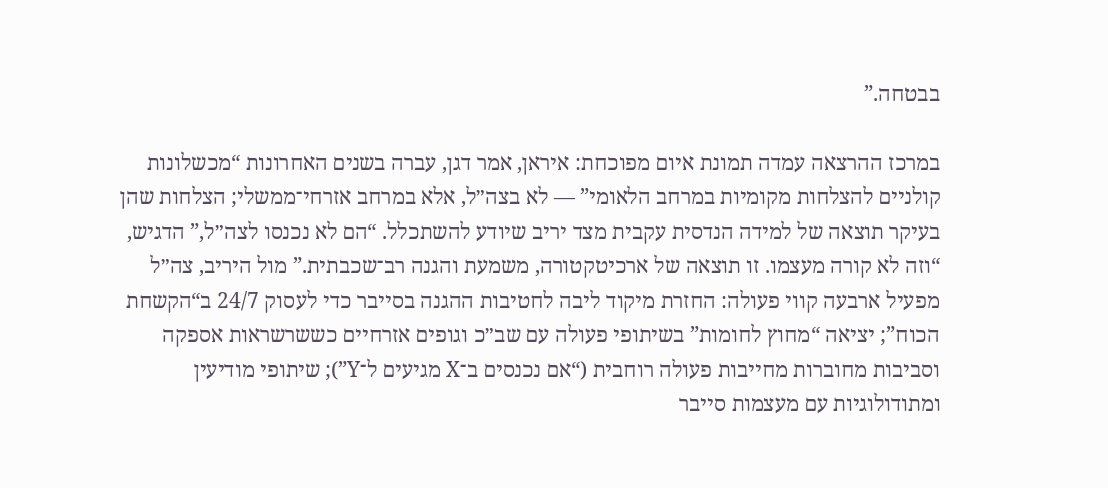בבטחה.”

במרכז ההרצאה עמדה תמונת איום מפוכחת: איראן, אמר דגן, עברה בשנים האחרונות “מכשלונות קולניים להצלחות מקומיות במרחב הלאומי” — לא בצה״ל, אלא במרחב אזרחי־ממשלי; הצלחות שהן בעיקר תוצאה של למידה הנדסית עקבית מצד יריב שיודע להשתכלל. “הם לא נכנסו לצה״ל,” הדגיש, “וזה לא קורה מעצמו. זו תוצאה של ארכיטקטורה, משמעת והגנה רב־שכבתית.” מול היריב, צה״ל מפעיל ארבעה קווי פעולה: החזרת מיקוד ליבה לחטיבות ההגנה בסייבר כדי לעסוק 24/7 ב“הקשחת הכוח”; יציאה “מחוץ לחומות” בשיתופי פעולה עם שב״כ וגופים אזרחיים כששרשראות אספקה וסביבות מחוברות מחייבות פעולה רוחבית (“אם נכנסים ב־X מגיעים ל־Y”); שיתופי מודיעין ומתודולוגיות עם מעצמות סייבר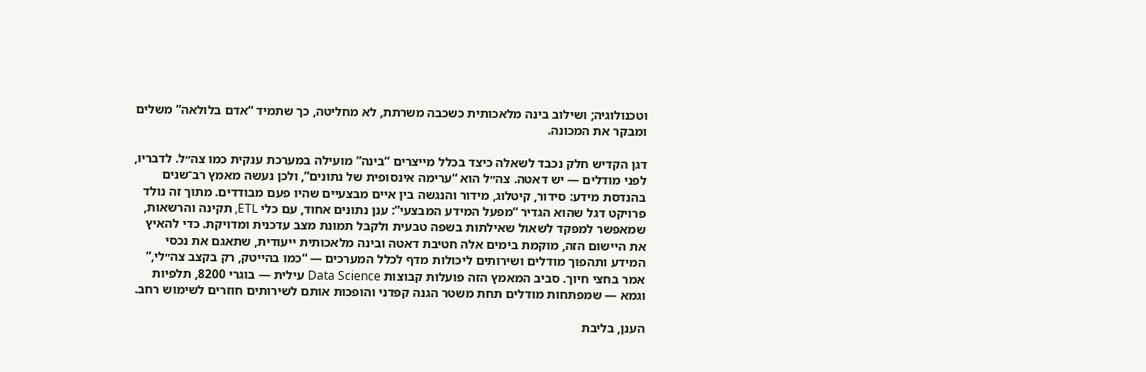וטכנולוגיה; ושילוב בינה מלאכותית כשכבה משרתת, לא מחליטה, כך שתמיד “אדם בלולאה” משלים ומבקר את המכונה.

דגן הקדיש חלק נכבד לשאלה כיצד בכלל מייצרים “בינה” מועילה במערכת ענקית כמו צה״ל. לדבריו, לפני מודלים — יש דאטה. צה״ל הוא “ערימה אינסופית של נתונים”, ולכן נעשה מאמץ רב־שנים בהנדסת מידע: סידור, קיטלוג, מידור והנגשה בין איים מבצעיים שהיו פעם מבודדים. מתוך זה נולד פרויקט דגל שהוא הגדיר “מפעל המידע המבצעי”: ענן נתונים אחוד, עם כלי ETL, תקינה והרשאות, שמאפשר למפקד לשאול שאילתות בשפה טבעית ולקבל תמונת מצב עדכנית ומדויקת. כדי להאיץ את היישום הזה, מוקמת בימים אלה חטיבת דאטה ובינה מלאכותית ייעודית, שתאגם את נכסי המידע ותהפוך מודלים ושירותים ליכולות מדף לכלל המערכים — “כמו בהייטק, רק בקצב צה״לי,” אמר בחצי חיוך. סביב המאמץ הזה פועלות קבוצות Data Science עילית — בוגרי 8200, תלפיות וגמא — שמפתחות מודלים תחת משטר הגנה קפדני והופכות אותם לשירותים חוזרים לשימוש רחב.

הענן, בליבת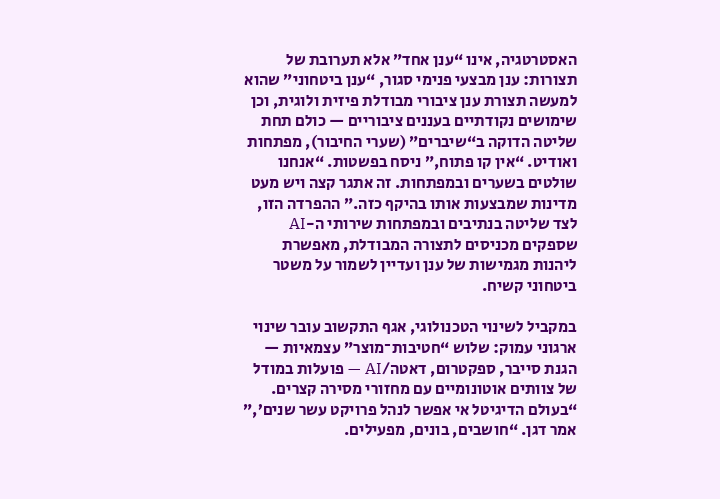האסטרטגיה, אינו “ענן אחד” אלא תערובת של תצורות: ענן מבצעי פנימי סגור, “ענן ביטחוני” שהוא למעשה תצורת ענן ציבורי מבודלת פיזית ולוגית, וכן שימושים נקודתיים בעננים ציבוריים — כולם תחת שליטה הדוקה ב“שיברים” (שערי החיבור), מפתחות ואודיט. “אין קו פתוח,” ניסח בפשטות. “אנחנו שולטים בשערים ובמפתחות. זה אתגר קצה ויש מעט מדינות שמבצעות אותו בהיקף כזה.” ההפרדה הזו, לצד שליטה בנתיבים ובמפתחות שירותי ה-AI שספקים מכניסים לתצורה המבודלת, מאפשרת ליהנות מגמישות של ענן ועדיין לשמור על משטר ביטחוני קשיח.

במקביל לשינוי הטכנולוגי, אגף התקשוב עובר שינוי ארגוני עמוק: שלוש “חטיבות־מוצר” עצמאיות — הגנת סייבר, ספקטרום, דאטה/AI — פועלות במודל של צוותים אוטונומיים עם מחזורי מסירה קצרים. “בעולם הדיגיטל אי אפשר לנהל פרויקט עשר שנים’,” אמר דגן. “חושבים, בונים, מפעילים.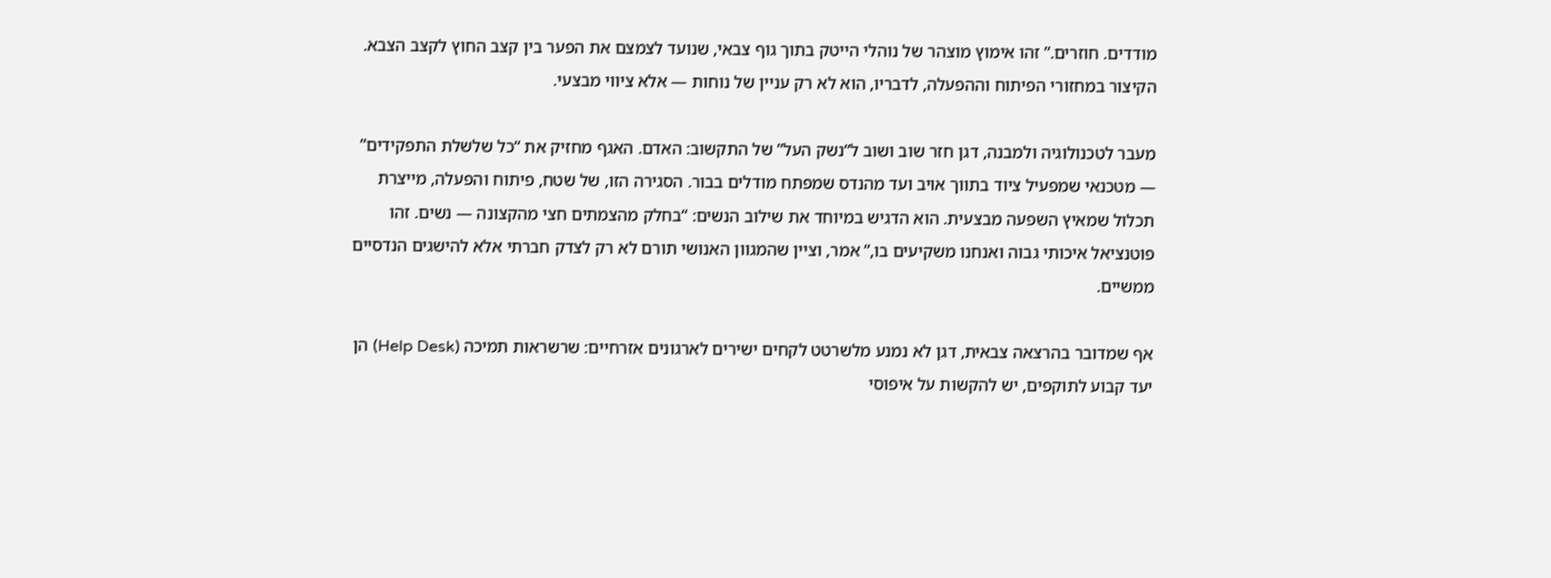מודדים. חוזרים.” זהו אימוץ מוצהר של נוהלי הייטק בתוך גוף צבאי, שנועד לצמצם את הפער בין קצב החוץ לקצב הצבא. הקיצור במחזורי הפיתוח וההפעלה, לדבריו, הוא לא רק עניין של נוחות — אלא ציווי מבצעי.

מעבר לטכנולוגיה ולמבנה, דגן חזר שוב ושוב ל“נשק העל” של התקשוב: האדם. האגף מחזיק את “כל שלשלת התפקידים” — מטכנאי שמפעיל ציוד בתווך אויב ועד מהנדס שמפתח מודלים בבור. הסגירה הזו, של שטח, פיתוח והפעלה, מייצרת תכלול שמאיץ השפעה מבצעית. הוא הדגיש במיוחד את שילוב הנשים: “בחלק מהצמתים חצי מהקצונה — נשים. זהו פוטנציאל איכותי גבוה ואנחנו משקיעים בו,” אמר, וציין שהמגוון האנושי תורם לא רק לצדק חברתי אלא להישגים הנדסיים ממשיים.

אף שמדובר בהרצאה צבאית, דגן לא נמנע מלשרטט לקחים ישירים לארגונים אזרחיים: שרשראות תמיכה (Help Desk) הן יעד קבוע לתוקפים, יש להקשות על איפוסי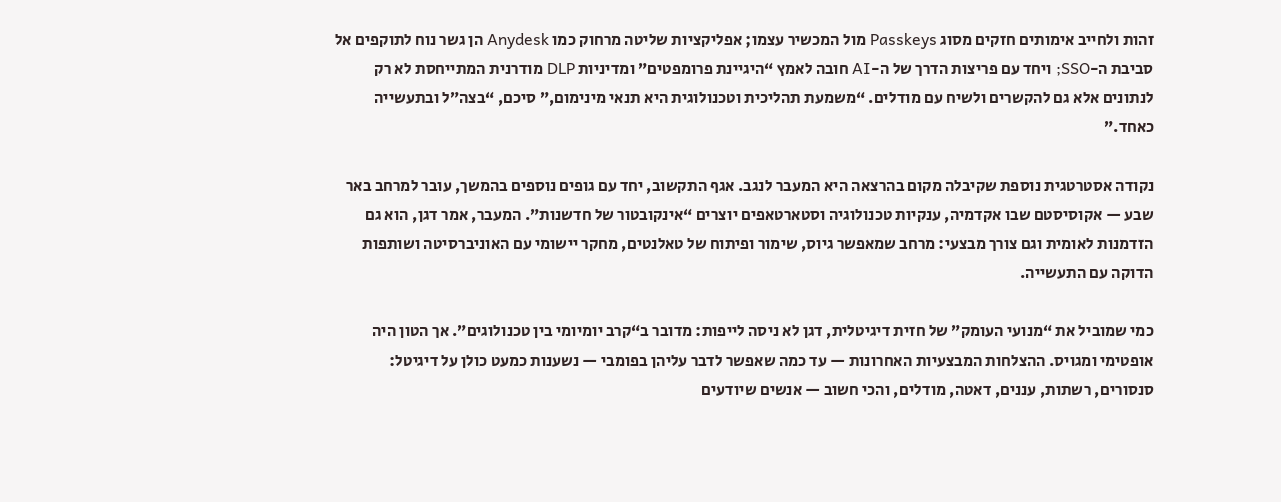זהות ולחייב אימותים חזקים מסוג Passkeys מול המכשיר עצמו; אפליקציות שליטה מרחוק כמו Anydesk הן גשר נוח לתוקפים אל סביבת ה-SSO; ויחד עם פריצות הדרך של ה-AI חובה לאמץ “היגיינת פרומפטים” ומדיניות DLP מודרנית המתייחסת לא רק לנתונים אלא גם להקשרים ולשיח עם מודלים. “משמעת תהליכית וטכנולוגית היא תנאי מינימום,” סיכם, “בצה״ל ובתעשייה כאחד.”

נקודה אסטרטגית נוספת שקיבלה מקום בהרצאה היא המעבר לנגב. אגף התקשוב, יחד עם גופים נוספים בהמשך, עובר למרחב באר שבע — אקוסיסטם שבו אקדמיה, ענקיות טכנולוגיה וסטארטאפים יוצרים “אינקובטור של חדשנות”. המעבר, אמר דגן, הוא גם הזדמנות לאומית וגם צורך מבצעי: מרחב שמאפשר גיוס, שימור ופיתוח של טאלנטים, מחקר יישומי עם האוניברסיטה ושותפות הדוקה עם התעשייה.

כמי שמוביל את “מנועי העומק” של חזית דיגיטלית, דגן לא ניסה לייפות: מדובר ב“קרב יומיומי בין טכנולוגים”. אך הטון היה אופטימי ומגויס. ההצלחות המבצעיות האחרונות — עד כמה שאפשר לדבר עליהן בפומבי — נשענות כמעט כולן על דיגיטל: סנסורים, רשתות, עננים, דאטה, מודלים, והכי חשוב — אנשים שיודעים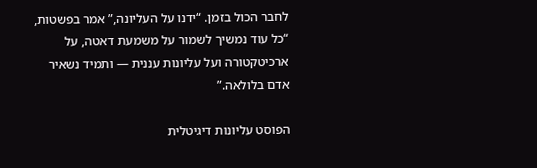לחבר הכול בזמן. “ידנו על העליונה,” אמר בפשטות, “כל עוד נמשיך לשמור על משמעת דאטה, על ארכיטקטורה ועל עליונות עננית — ותמיד נשאיר אדם בלולאה.”

הפוסט עליונות דיגיטלית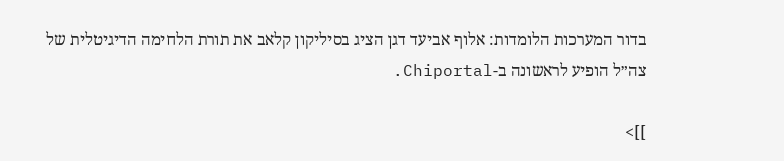בדור המערכות הלומדות: אלוף אביעד דגן הציג בסיליקון קלאב את תורת הלחימה הדיגיטלית של צה״ל הופיע לראשונה ב-Chiportal.

]]>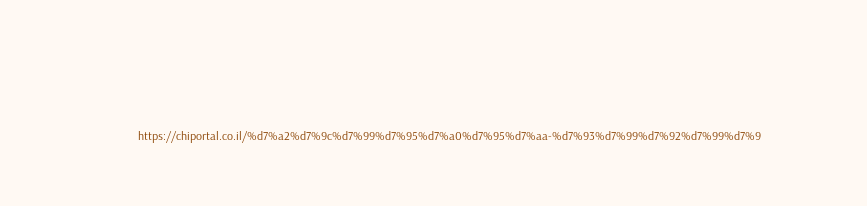https://chiportal.co.il/%d7%a2%d7%9c%d7%99%d7%95%d7%a0%d7%95%d7%aa-%d7%93%d7%99%d7%92%d7%99%d7%9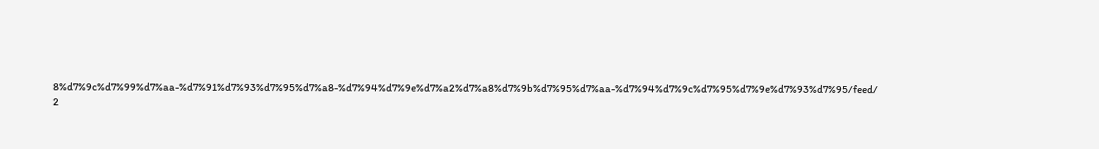8%d7%9c%d7%99%d7%aa-%d7%91%d7%93%d7%95%d7%a8-%d7%94%d7%9e%d7%a2%d7%a8%d7%9b%d7%95%d7%aa-%d7%94%d7%9c%d7%95%d7%9e%d7%93%d7%95/feed/ 2